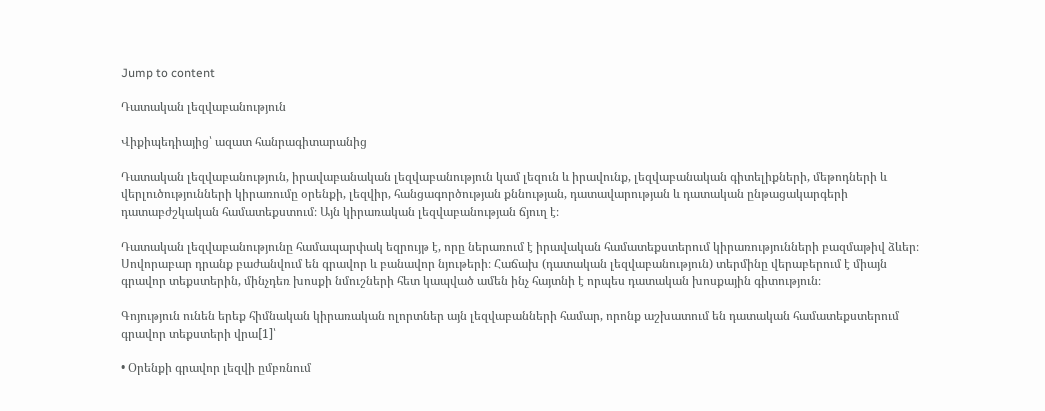Jump to content

Դատական լեզվաբանություն

Վիքիպեդիայից՝ ազատ հանրագիտարանից

Դատական լեզվաբանություն, իրավաբանական լեզվաբանություն կամ լեզուն և իրավունք, լեզվաբանական գիտելիքների, մեթոդների և վերլուծությունների կիրառումը օրենքի, լեզվիր, հանցագործության քննության, դատավարության և դատական ընթացակարգերի դատաբժշկական համատեքստում։ Այն կիրառական լեզվաբանության ճյուղ է։

Դատական լեզվաբանությունը համապարփակ եզրույթ է, որը ներառում է իրավական համատեքստերում կիրառությունների բազմաթիվ ձևեր։ Սովորաբար դրանք բաժանվում են գրավոր և բանավոր նյութերի։ Հաճախ (դատական լեզվաբանություն) տերմինը վերաբերում է միայն գրավոր տեքստերին, մինչդեռ խոսքի նմուշների հետ կապված ամեն ինչ հայտնի է որպես դատական խոսքային գիտություն։

Գոյություն ունեն երեք հիմնական կիրառական ոլորտներ այն լեզվաբանների համար, որոնք աշխատում են դատական համատեքստերում գրավոր տեքստերի վրա[1]՝

• Օրենքի գրավոր լեզվի ըմբռնում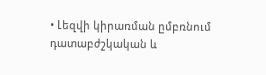• Լեզվի կիրառման ըմբռնում դատաբժշկական և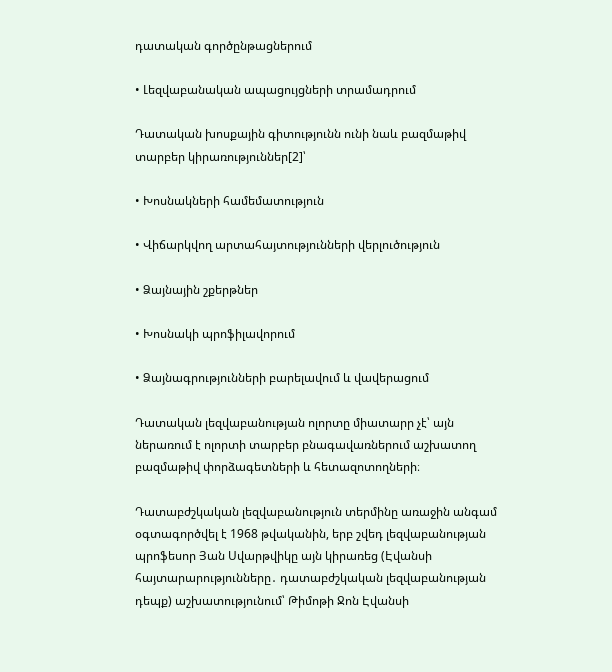դատական գործընթացներում

• Լեզվաբանական ապացույցների տրամադրում

Դատական խոսքային գիտությունն ունի նաև բազմաթիվ տարբեր կիրառություններ[2]՝

• Խոսնակների համեմատություն

• Վիճարկվող արտահայտությունների վերլուծություն

• Ձայնային շքերթներ

• Խոսնակի պրոֆիլավորում

• Ձայնագրությունների բարելավում և վավերացում

Դատական լեզվաբանության ոլորտը միատարր չէ՝ այն ներառում է ոլորտի տարբեր բնագավառներում աշխատող բազմաթիվ փորձագետների և հետազոտողների։

Դատաբժշկական լեզվաբանություն տերմինը առաջին անգամ օգտագործվել է 1968 թվականին, երբ շվեդ լեզվաբանության պրոֆեսոր Յան Սվարթվիկը այն կիրառեց (Էվանսի հայտարարությունները․ դատաբժշկական լեզվաբանության դեպք) աշխատությունում՝ Թիմոթի Ջոն Էվանսի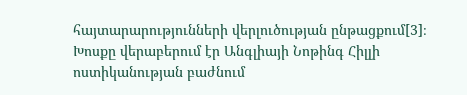հայտարարությունների վերլուծության ընթացքում[3]։ Խոսքը վերաբերում էր Անգլիայի Նոթինգ Հիլլի ոստիկանության բաժնում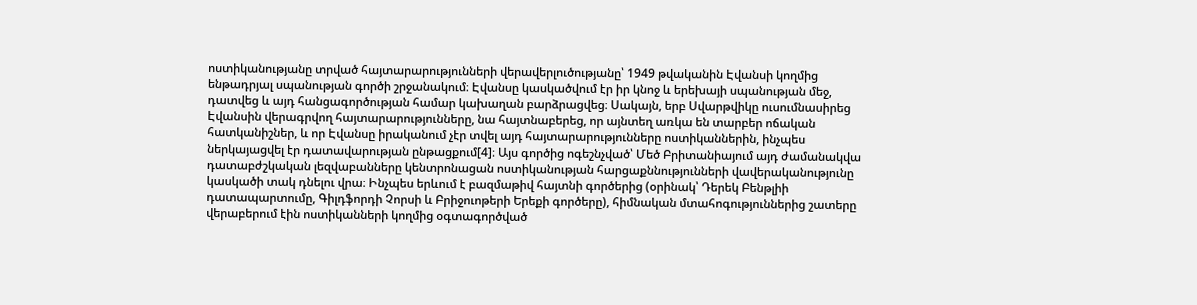ոստիկանությանը տրված հայտարարությունների վերավերլուծությանը՝ 1949 թվականին Էվանսի կողմից ենթադրյալ սպանության գործի շրջանակում։ Էվանսը կասկածվում էր իր կնոջ և երեխայի սպանության մեջ, դատվեց և այդ հանցագործության համար կախաղան բարձրացվեց։ Սակայն, երբ Սվարթվիկը ուսումնասիրեց Էվանսին վերագրվող հայտարարությունները, նա հայտնաբերեց, որ այնտեղ առկա են տարբեր ոճական հատկանիշներ, և որ Էվանսը իրականում չէր տվել այդ հայտարարությունները ոստիկաններին, ինչպես ներկայացվել էր դատավարության ընթացքում[4]։ Այս գործից ոգեշնչված՝ Մեծ Բրիտանիայում այդ ժամանակվա դատաբժշկական լեզվաբանները կենտրոնացան ոստիկանության հարցաքննությունների վավերականությունը կասկածի տակ դնելու վրա։ Ինչպես երևում է բազմաթիվ հայտնի գործերից (օրինակ՝ Դերեկ Բենթլիի դատապարտումը, Գիլդֆորդի Չորսի և Բրիջուոթերի Երեքի գործերը), հիմնական մտահոգություններից շատերը վերաբերում էին ոստիկանների կողմից օգտագործված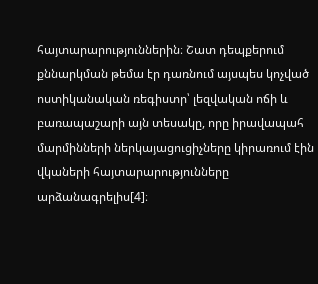հայտարարություններին։ Շատ դեպքերում քննարկման թեմա էր դառնում այսպես կոչված ոստիկանական ռեգիստր՝ լեզվական ոճի և բառապաշարի այն տեսակը, որը իրավապահ մարմինների ներկայացուցիչները կիրառում էին վկաների հայտարարությունները արձանագրելիս[4]։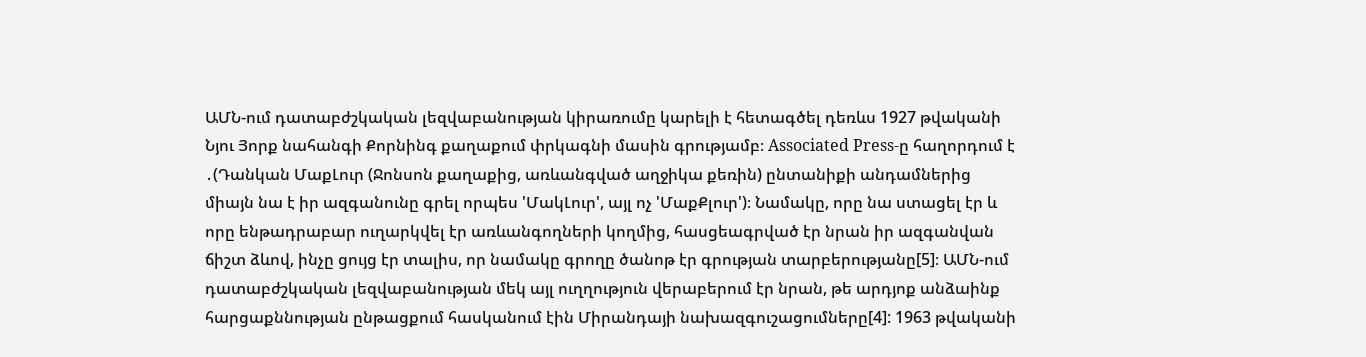ԱՄՆ-ում դատաբժշկական լեզվաբանության կիրառումը կարելի է հետագծել դեռևս 1927 թվականի Նյու Յորք նահանգի Քորնինգ քաղաքում փրկագնի մասին գրությամբ։ Associated Press-ը հաղորդում է ․(Դանկան ՄաքԼուր (Ջոնսոն քաղաքից, առևանգված աղջիկա քեռին) ընտանիքի անդամներից միայն նա է իր ազգանունը գրել որպես 'ՄակԼուր', այլ ոչ 'ՄաքՔլուր')։ Նամակը, որը նա ստացել էր և որը ենթադրաբար ուղարկվել էր առևանգողների կողմից, հասցեագրված էր նրան իր ազգանվան ճիշտ ձևով, ինչը ցույց էր տալիս, որ նամակը գրողը ծանոթ էր գրության տարբերությանը[5]։ ԱՄՆ-ում դատաբժշկական լեզվաբանության մեկ այլ ուղղություն վերաբերում էր նրան, թե արդյոք անձաինք հարցաքննության ընթացքում հասկանում էին Միրանդայի նախազգուշացումները[4]: 1963 թվականի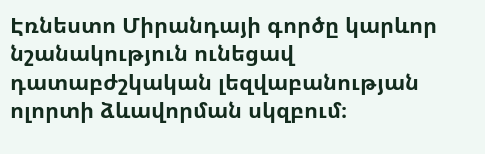Էռնեստո Միրանդայի գործը կարևոր նշանակություն ունեցավ դատաբժշկական լեզվաբանության ոլորտի ձևավորման սկզբում։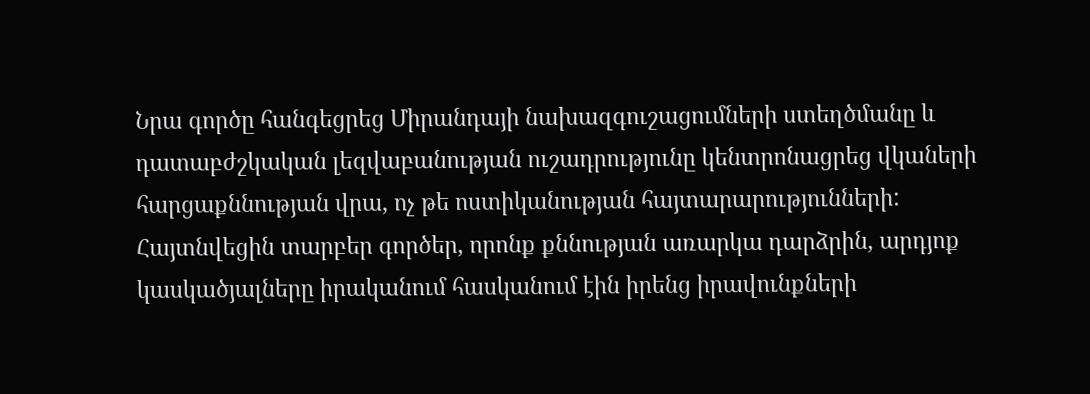Նրա գործը հանգեցրեց Միրանդայի նախազգուշացումների ստեղծմանը և դատաբժշկական լեզվաբանության ուշադրությունը կենտրոնացրեց վկաների հարցաքննության վրա, ոչ թե ոստիկանության հայտարարությունների: Հայտնվեցին տարբեր գործեր, որոնք քննության առարկա դարձրին, արդյոք կասկածյալները իրականում հասկանում էին իրենց իրավունքների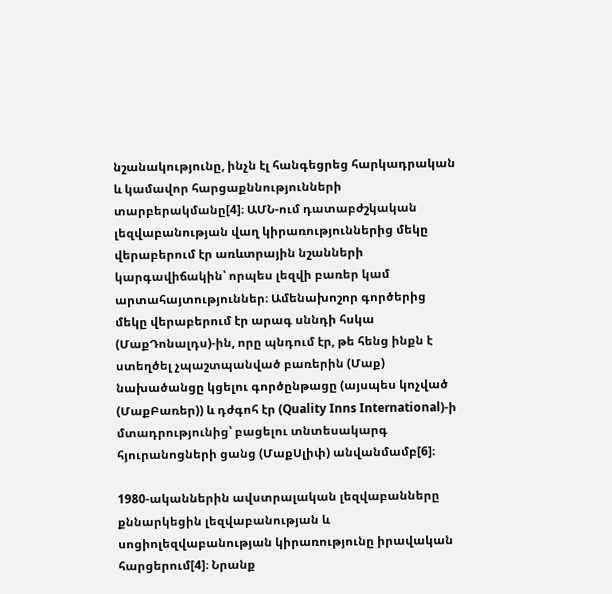նշանակությունը, ինչն էլ հանգեցրեց հարկադրական և կամավոր հարցաքննությունների տարբերակմանը[4]։ ԱՄՆ-ում դատաբժշկական լեզվաբանության վաղ կիրառություններից մեկը վերաբերում էր առևտրային նշանների կարգավիճակին՝ որպես լեզվի բառեր կամ արտահայտություններ։ Ամենախոշոր գործերից մեկը վերաբերում էր արագ սննդի հսկա (ՄաքԴոնալդս)-ին, որը պնդում էր, թե հենց ինքն է ստեղծել չպաշտպանված բառերին (Մաք) նախածանցը կցելու գործընթացը (այսպես կոչված (ՄաքԲառեր)) և դժգոհ էր (Quality Inns International)-ի մտադրությունից՝ բացելու տնտեսակարգ հյուրանոցների ցանց (ՄաքՍլիփ) անվանմամբ[6]։

1980-ականներին ավստրալական լեզվաբանները քննարկեցին լեզվաբանության և սոցիոլեզվաբանության կիրառությունը իրավական հարցերում[4]։ Նրանք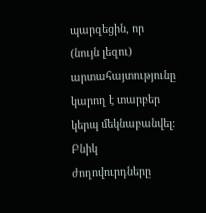պարզեցին, որ (նույն լեզու) արտահայտությունը կարող է տարբեր կերպ մեկնաբանվել։ Բնիկ ժողովուրդները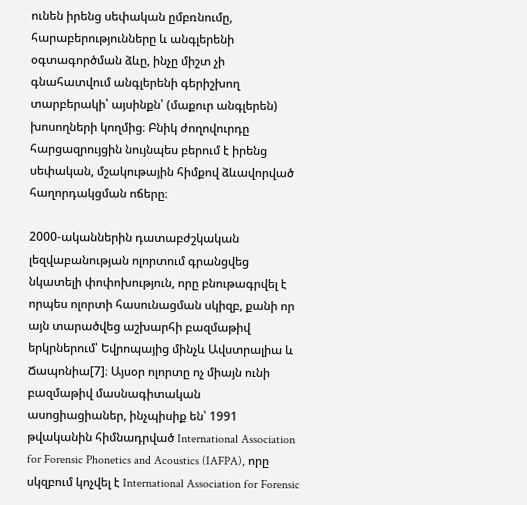ունեն իրենց սեփական ըմբռնումը, հարաբերությունները և անգլերենի օգտագործման ձևը, ինչը միշտ չի գնահատվում անգլերենի գերիշխող տարբերակի՝ այսինքն՝ (մաքուր անգլերեն) խոսողների կողմից։ Բնիկ ժողովուրդը հարցազրույցին նույնպես բերում է իրենց սեփական, մշակութային հիմքով ձևավորված հաղորդակցման ոճերը։

2000-ականներին դատաբժշկական լեզվաբանության ոլորտում գրանցվեց նկատելի փոփոխություն, որը բնութագրվել է որպես ոլորտի հասունացման սկիզբ, քանի որ այն տարածվեց աշխարհի բազմաթիվ երկրներում՝ Եվրոպայից մինչև Ավստրալիա և Ճապոնիա[7]։ Այսօր ոլորտը ոչ միայն ունի բազմաթիվ մասնագիտական ասոցիացիաներ, ինչպիսիք են՝ 1991 թվականին հիմնադրված International Association for Forensic Phonetics and Acoustics (IAFPA), որը սկզբում կոչվել է International Association for Forensic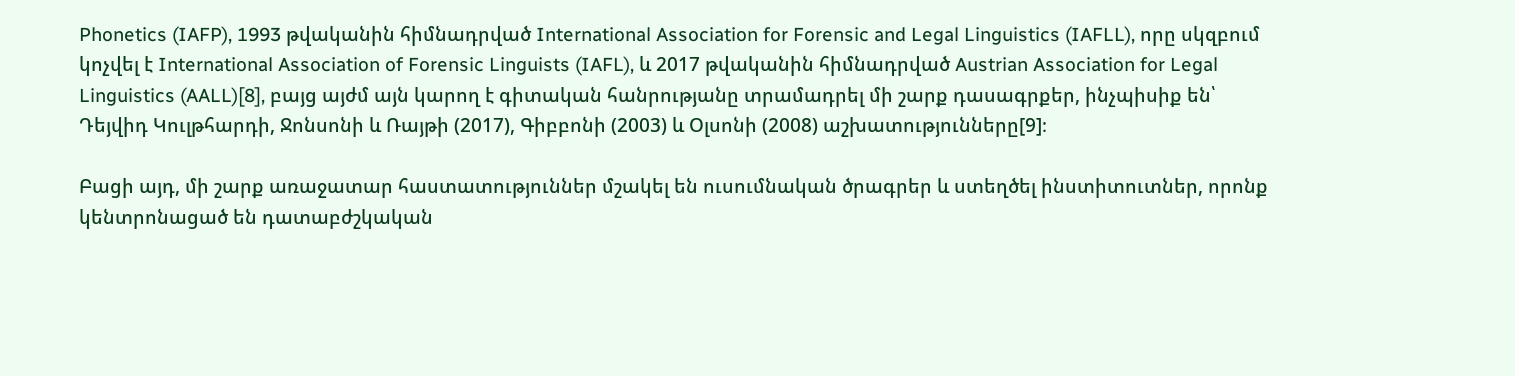Phonetics (IAFP), 1993 թվականին հիմնադրված International Association for Forensic and Legal Linguistics (IAFLL), որը սկզբում կոչվել է International Association of Forensic Linguists (IAFL), և 2017 թվականին հիմնադրված Austrian Association for Legal Linguistics (AALL)[8], բայց այժմ այն կարող է գիտական հանրությանը տրամադրել մի շարք դասագրքեր, ինչպիսիք են՝ Դեյվիդ Կուլթհարդի, Ջոնսոնի և Ռայթի (2017), Գիբբոնի (2003) և Օլսոնի (2008) աշխատությունները[9]։

Բացի այդ, մի շարք առաջատար հաստատություններ մշակել են ուսումնական ծրագրեր և ստեղծել ինստիտուտներ, որոնք կենտրոնացած են դատաբժշկական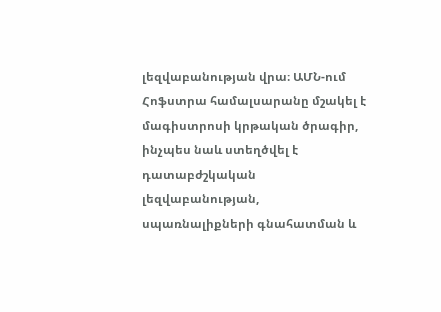լեզվաբանության վրա։ ԱՄՆ-ում Հոֆստրա համալսարանը մշակել է մագիստրոսի կրթական ծրագիր, ինչպես նաև ստեղծվել է դատաբժշկական լեզվաբանության, սպառնալիքների գնահատման և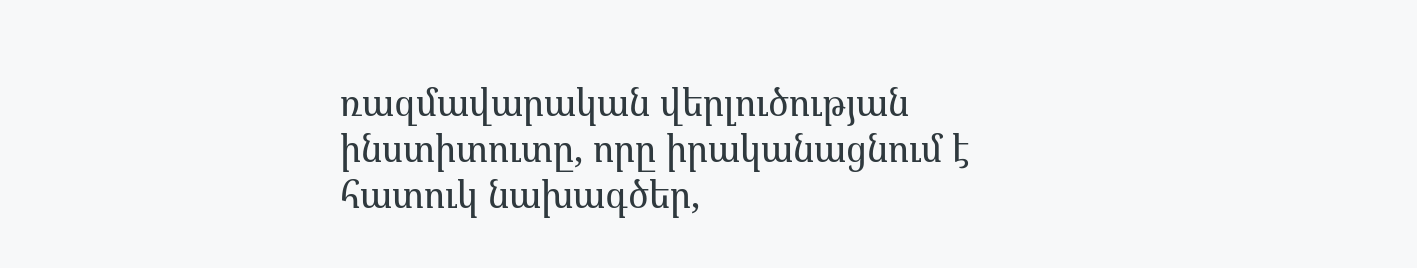ռազմավարական վերլուծության ինստիտուտը, որը իրականացնում է հատուկ նախագծեր,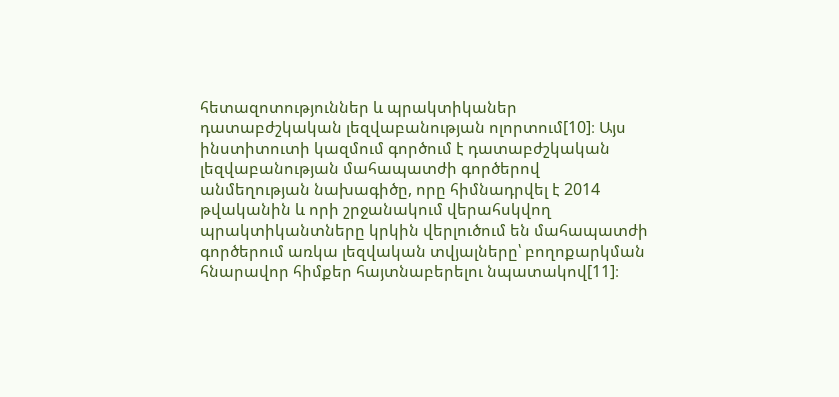հետազոտություններ և պրակտիկաներ դատաբժշկական լեզվաբանության ոլորտում[10]։ Այս ինստիտուտի կազմում գործում է դատաբժշկական լեզվաբանության մահապատժի գործերով անմեղության նախագիծը, որը հիմնադրվել է 2014 թվականին և որի շրջանակում վերահսկվող պրակտիկանտները կրկին վերլուծում են մահապատժի գործերում առկա լեզվական տվյալները՝ բողոքարկման հնարավոր հիմքեր հայտնաբերելու նպատակով[11]։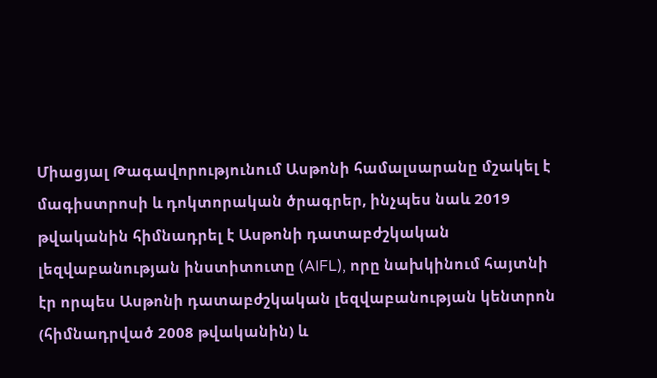Միացյալ Թագավորությունում Ասթոնի համալսարանը մշակել է մագիստրոսի և դոկտորական ծրագրեր, ինչպես նաև 2019 թվականին հիմնադրել է Ասթոնի դատաբժշկական լեզվաբանության ինստիտուտը (AIFL), որը նախկինում հայտնի էր որպես Ասթոնի դատաբժշկական լեզվաբանության կենտրոն (հիմնադրված 2008 թվականին) և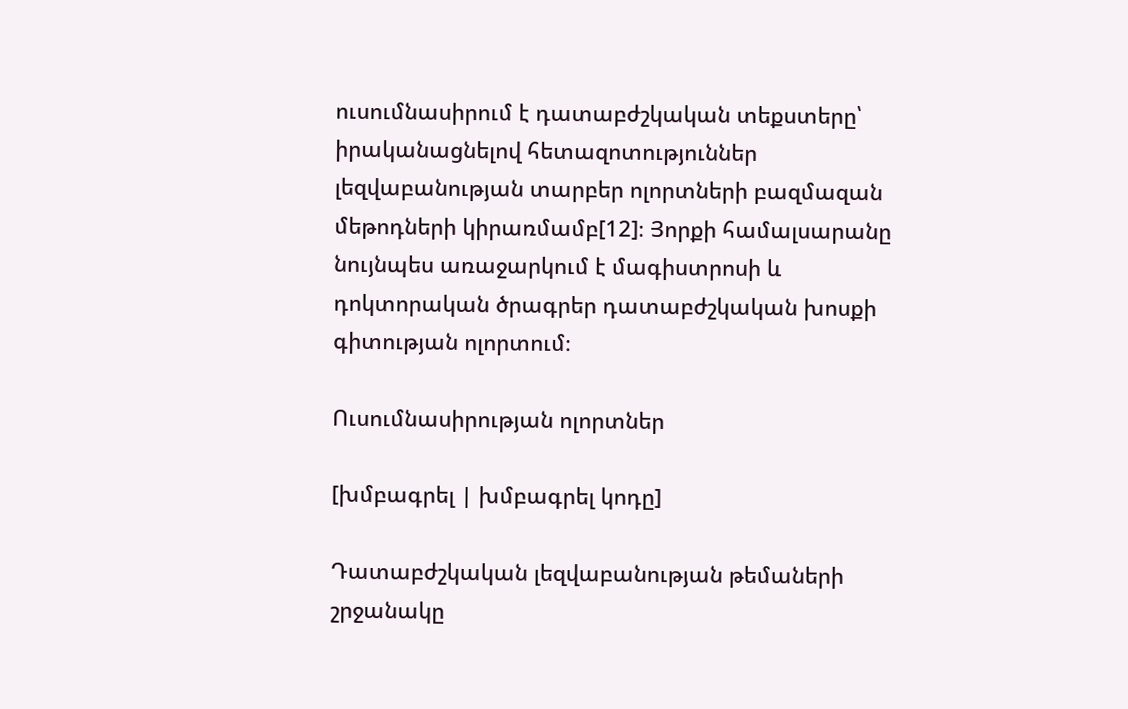ուսումնասիրում է դատաբժշկական տեքստերը՝ իրականացնելով հետազոտություններ լեզվաբանության տարբեր ոլորտների բազմազան մեթոդների կիրառմամբ[12]։ Յորքի համալսարանը նույնպես առաջարկում է մագիստրոսի և դոկտորական ծրագրեր դատաբժշկական խոսքի գիտության ոլորտում։

Ուսումնասիրության ոլորտներ

[խմբագրել | խմբագրել կոդը]

Դատաբժշկական լեզվաբանության թեմաների շրջանակը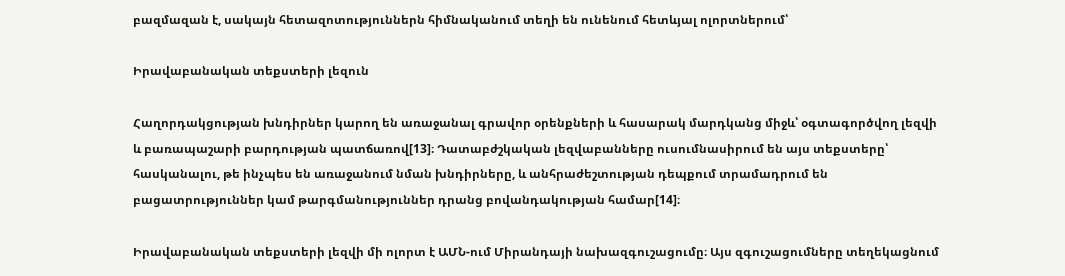բազմազան է, սակայն հետազոտություններն հիմնականում տեղի են ունենում հետևյալ ոլորտներում՝

Իրավաբանական տեքստերի լեզուն

Հաղորդակցության խնդիրներ կարող են առաջանալ գրավոր օրենքների և հասարակ մարդկանց միջև՝ օգտագործվող լեզվի և բառապաշարի բարդության պատճառով[13]։ Դատաբժշկական լեզվաբանները ուսումնասիրում են այս տեքստերը՝ հասկանալու, թե ինչպես են առաջանում նման խնդիրները, և անհրաժեշտության դեպքում տրամադրում են բացատրություններ կամ թարգմանություններ դրանց բովանդակության համար[14]։

Իրավաբանական տեքստերի լեզվի մի ոլորտ է ԱՄՆ-ում Միրանդայի նախազգուշացումը։ Այս զգուշացումները տեղեկացնում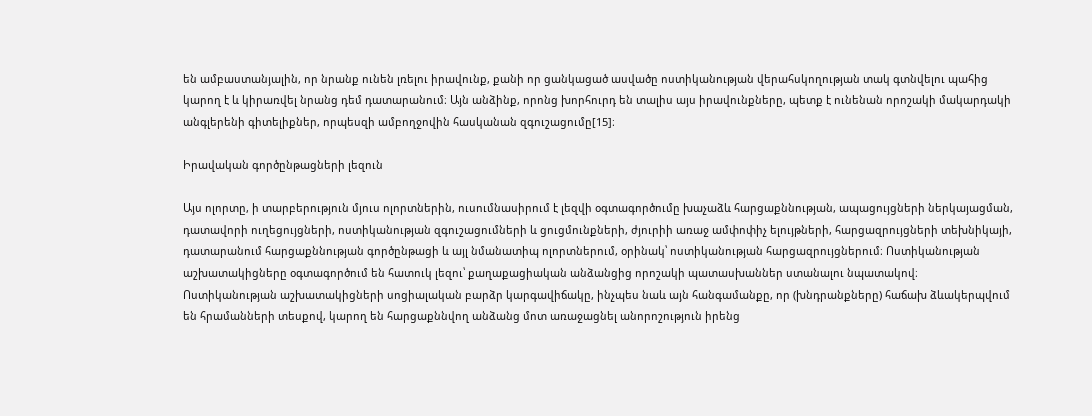են ամբաստանյալին, որ նրանք ունեն լռելու իրավունք, քանի որ ցանկացած ասվածը ոստիկանության վերահսկողության տակ գտնվելու պահից կարող է և կիրառվել նրանց դեմ դատարանում։ Այն անձինք, որոնց խորհուրդ են տալիս այս իրավունքները, պետք է ունենան որոշակի մակարդակի անգլերենի գիտելիքներ, որպեսզի ամբողջովին հասկանան զգուշացումը[15]։

Իրավական գործընթացների լեզուն

Այս ոլորտը, ի տարբերություն մյուս ոլորտներին, ուսումնասիրում է լեզվի օգտագործումը խաչաձև հարցաքննության, ապացույցների ներկայացման, դատավորի ուղեցույցների, ոստիկանության զգուշացումների և ցուցմունքների, ժյուրիի առաջ ամփոփիչ ելույթների, հարցազրույցների տեխնիկայի, դատարանում հարցաքննության գործընթացի և այլ նմանատիպ ոլորտներում, օրինակ՝ ոստիկանության հարցազրույցներում։ Ոստիկանության աշխատակիցները օգտագործում են հատուկ լեզու՝ քաղաքացիական անձանցից որոշակի պատասխաններ ստանալու նպատակով։ Ոստիկանության աշխատակիցների սոցիալական բարձր կարգավիճակը, ինչպես նաև այն հանգամանքը, որ (խնդրանքները) հաճախ ձևակերպվում են հրամանների տեսքով, կարող են հարցաքննվող անձանց մոտ առաջացնել անորոշություն իրենց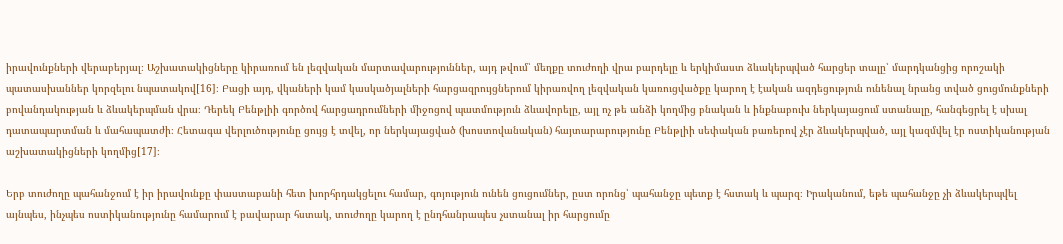իրավունքների վերաբերյալ։ Աշխատակիցները կիրառում են լեզվական մարտավարություններ, այդ թվում՝ մեղքը տուժողի վրա բարդելը և երկիմաստ ձևակերպված հարցեր տալը՝ մարդկանցից որոշակի պատասխաններ կորզելու նպատակով[16]։ Բացի այդ, վկաների կամ կասկածյալների հարցազրույցներում կիրառվող լեզվական կառուցվածքը կարող է էական ազդեցություն ունենալ նրանց տված ցուցմունքների բովանդակության և ձևակերպման վրա։ Դերեկ Բենթլիի գործով հարցադրումների միջոցով պատմություն ձևավորելը, այլ ոչ թե անձի կողմից բնական և ինքնաբուխ ներկայացում ստանալը, հանգեցրել է սխալ դատապարտման և մահապատժի։ Հետագա վերլուծությունը ցույց է տվել, որ ներկայացված (խոստովանական) հայտարարությունը Բենթլիի սեփական բառերով չէր ձևակերպված, այլ կազմվել էր ոստիկանության աշխատակիցների կողմից[17]։

Երբ տուժողը պահանջում է իր իրավունքը փաստաբանի հետ խորհրդակցելու համար, գոյություն ունեն ցուցումներ, ըստ որոնց՝ պահանջը պետք է հստակ և պարզ։ Իրականում, եթե պահանջը չի ձևակերպվել այնպես, ինչպես ոստիկանությունը համարում է բավարար հստակ, տուժողը կարող է ընդհանրապես չստանալ իր հարցումը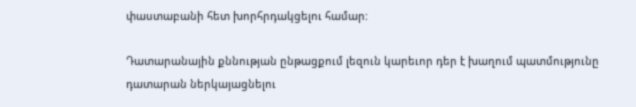փաստաբանի հետ խորհրդակցելու համար:

Դատարանային քննության ընթացքում լեզուն կարեւոր դեր է խաղում պատմությունը դատարան ներկայացնելու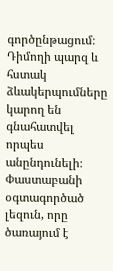գործընթացում։ Դիմողի պարզ և հստակ ձևակերպումները կարող են գնահատվել որպես անընդունելի։ Փաստաբանի օգտագործած լեզուն, որը ծառայում է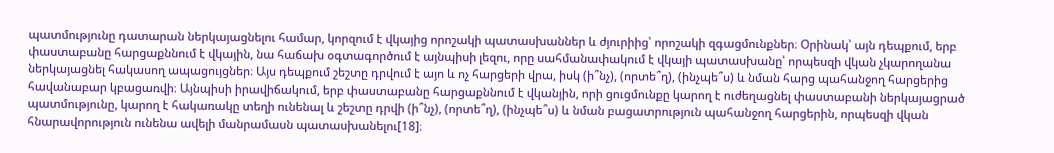պատմությունը դատարան ներկայացնելու համար, կորզում է վկայից որոշակի պատասխաններ և ժյուրիից՝ որոշակի զգացմունքներ։ Օրինակ՝ այն դեպքում, երբ փաստաբանը հարցաքննում է վկային, նա հաճախ օգտագործում է այնպիսի լեզու, որը սահմանափակում է վկայի պատասխանը՝ որպեսզի վկան չկարողանա ներկայացնել հակասող ապացույցներ։ Այս դեպքում շեշտը դրվում է այո և ոչ հարցերի վրա, իսկ (ի՞նչ), (որտե՞ղ), (ինչպե՞ս) և նման հարց պահանջող հարցերից հավանաբար կբացառվի։ Այնպիսի իրավիճակում, երբ փաստաբանը հարցաքննում է վկանյին, որի ցուցմունքը կարող է ուժեղացնել փաստաբանի ներկայացրած պատմությունը, կարող է հակառակը տեղի ունենալ և շեշտը դրվի (ի՞նչ), (որտե՞ղ), (ինչպե՞ս) և նման բացատրություն պահանջող հարցերին, որպեսզի վկան հնարավորություն ունենա ավելի մանրամասն պատասխանելու[18]։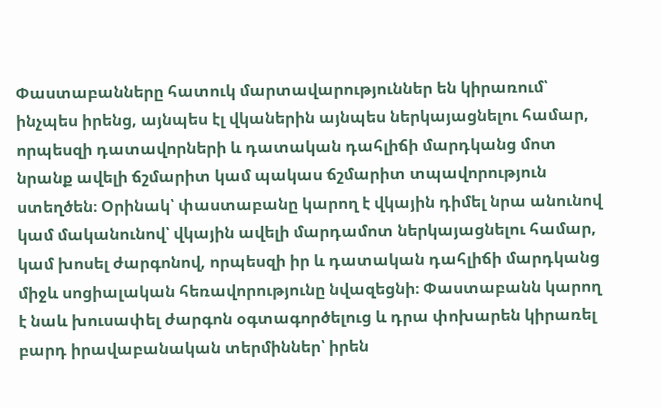Փաստաբանները հատուկ մարտավարություններ են կիրառում՝ ինչպես իրենց, այնպես էլ վկաներին այնպես ներկայացնելու համար, որպեսզի դատավորների և դատական դահլիճի մարդկանց մոտ նրանք ավելի ճշմարիտ կամ պակաս ճշմարիտ տպավորություն ստեղծեն։ Օրինակ՝ փաստաբանը կարող է վկային դիմել նրա անունով կամ մականունով՝ վկային ավելի մարդամոտ ներկայացնելու համար, կամ խոսել ժարգոնով, որպեսզի իր և դատական դահլիճի մարդկանց միջև սոցիալական հեռավորությունը նվազեցնի։ Փաստաբանն կարող է նաև խուսափել ժարգոն օգտագործելուց և դրա փոխարեն կիրառել բարդ իրավաբանական տերմիններ՝ իրեն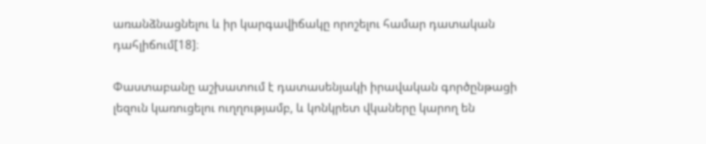առանձնացնելու և իր կարգավիճակը որոշելու համար դատական դահլիճում[18]։

Փաստաբանը աշխատում է դատասենյակի իրավական գործընթացի լեզուն կառուցելու ուղղությամբ, և կոնկրետ վկաները կարող են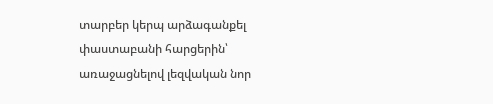տարբեր կերպ արձագանքել փաստաբանի հարցերին՝ առաջացնելով լեզվական նոր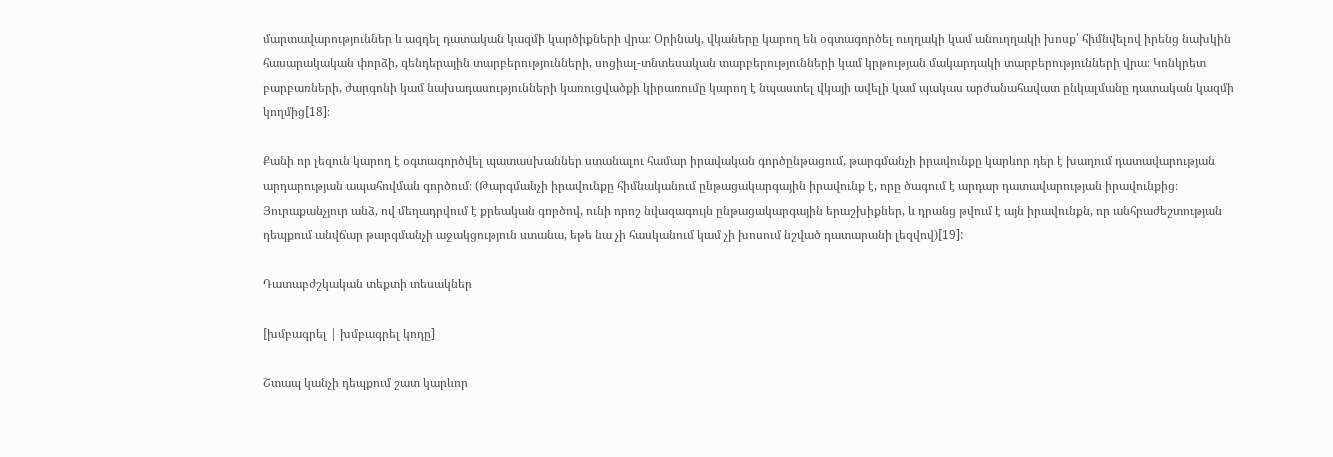մարտավարություններ և ազդել դատական կազմի կարծիքների վրա։ Օրինակ, վկաները կարող են օգտագործել ուղղակի կամ անուղղակի խոսք՝ հիմնվելով իրենց նախկին հասարակական փորձի, գենդերային տարբերությունների, սոցիալ-տնտեսական տարբերությունների կամ կրթության մակարդակի տարբերությունների վրա։ Կոնկրետ բարբառների, ժարգոնի կամ նախադասությունների կառուցվածքի կիրառումը կարող է նպաստել վկայի ավելի կամ պակաս արժանահավատ ընկալմանը դատական կազմի կողմից[18]։

Քանի որ լեզուն կարող է օգտագործվել պատասխաններ ստանալու համար իրավական գործընթացում, թարգմանչի իրավունքը կարևոր դեր է խաղում դատավարության արդարության ապահովման գործում։ (Թարգմանչի իրավունքը հիմնականում ընթացակարգային իրավունք է, որը ծագում է արդար դատավարության իրավունքից։ Յուրաքանչյուր անձ, ով մեղադրվում է քրեական գործով, ունի որոշ նվազագույն ընթացակարգային երաշխիքներ, և դրանց թվում է այն իրավունքն, որ անհրաժեշտության դեպքում անվճար թարգմանչի աջակցություն ստանա, եթե նա չի հասկանում կամ չի խոսում նշված դատարանի լեզվով)[19]:

Դատաբժշկական տեքտի տեսակներ

[խմբագրել | խմբագրել կոդը]

Շտապ կանչի դեպքում շատ կարևոր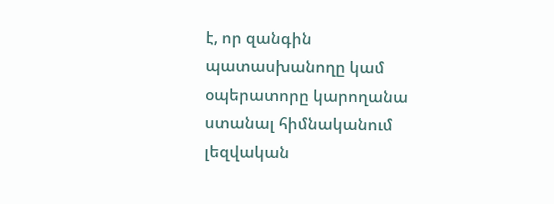է, որ զանգին պատասխանողը կամ օպերատորը կարողանա ստանալ հիմնականում լեզվական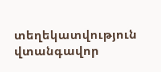տեղեկատվություն վտանգավոր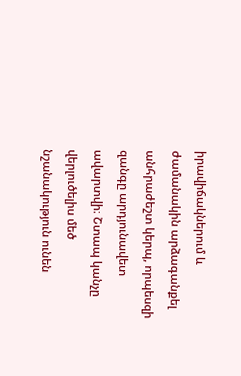իրավիճակներում և ժամանակին արձագանքել անհրաժեշտ կերպ, որպեսզի զանգը արդյունավետ ավարտվի։ Շտապ կանչը վերլուծելիս մեծ նշանակություն ունեն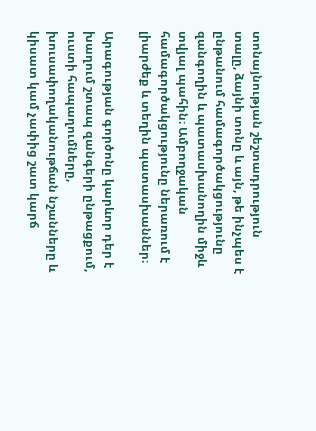տոնայնության շեշտադրություն տալը, ձայնի տոնը և այն, թե ինչպես է ընթանում համագործակցությունը զանգողին և պատասխանողին միջև տվյալ պահին։ Ամբողջական համագործակցությունը ներառում է լիարժեք և տեղին պատասխաններ։

Արագության գործոնը կարևոր դեր է խաղում շտապ զանգերի ընթացքում, ուստի հապաղումները, խուսափողականութճան նշանները և կիսատ կամ չափից շատ կարճ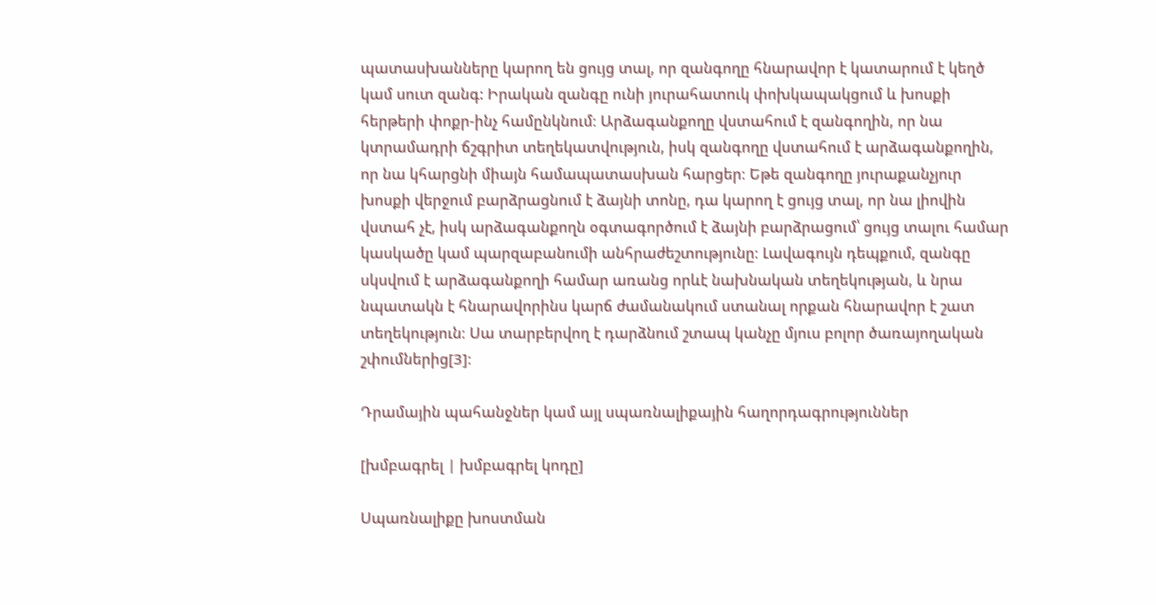պատասխանները կարող են ցույց տալ, որ զանգողը հնարավոր է կատարում է կեղծ կամ սուտ զանգ: Իրական զանգը ունի յուրահատուկ փոխկապակցում և խոսքի հերթերի փոքր-ինչ համընկնում։ Արձագանքողը վստահում է զանգողին, որ նա կտրամադրի ճշգրիտ տեղեկատվություն, իսկ զանգողը վստահում է արձագանքողին, որ նա կհարցնի միայն համապատասխան հարցեր։ Եթե զանգողը յուրաքանչյուր խոսքի վերջում բարձրացնում է ձայնի տոնը, դա կարող է ցույց տալ, որ նա լիովին վստահ չէ, իսկ արձագանքողն օգտագործում է ձայնի բարձրացում՝ ցույց տալու համար կասկածը կամ պարզաբանումի անհրաժեշտությունը։ Լավագույն դեպքում, զանգը սկսվում է արձագանքողի համար առանց որևէ նախնական տեղեկության, և նրա նպատակն է հնարավորինս կարճ ժամանակում ստանալ որքան հնարավոր է շատ տեղեկություն։ Սա տարբերվող է դարձնում շտապ կանչը մյուս բոլոր ծառայողական շփումներից[3]։

Դրամային պահանջներ կամ այլ սպառնալիքային հաղորդագրություններ

[խմբագրել | խմբագրել կոդը]

Սպառնալիքը խոստման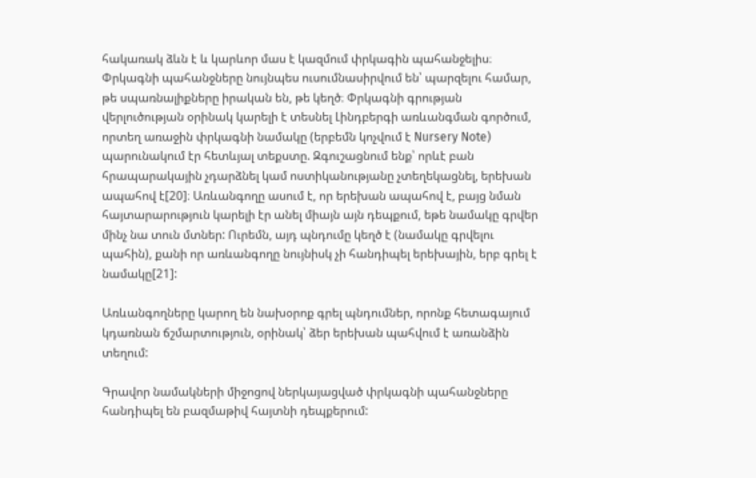հակառակ ձևն է և կարևոր մաս է կազմում փրկագին պահանջելիս։ Փրկագնի պահանջները նույնպես ուսումնասիրվում են՝ պարզելու համար, թե սպառնալիքները իրական են, թե կեղծ։ Փրկագնի գրության վերլուծության օրինակ կարելի է տեսնել Լինդբերգի առևանգման գործում, որտեղ առաջին փրկագնի նամակը (երբեմն կոչվում է Nursery Note) պարունակում էր հետևյալ տեքստը. Զգուշացնում ենք՝ որևէ բան հրապարակային չդարձնել կամ ոստիկանությանը չտեղեկացնել, երեխան ապահով է[20]։ Առևանգողը ասում է, որ երեխան ապահով է, բայց նման հայտարարություն կարելի էր անել միայն այն դեպքում, եթե նամակը գրվեր մինչ նա տուն մտներ: Ուրեմն, այդ պնդումը կեղծ է (նամակը գրվելու պահին), քանի որ առևանգողը նույնիսկ չի հանդիպել երեխային, երբ գրել է նամակը[21]:

Առևանգողները կարող են նախօրոք գրել պնդումներ, որոնք հետագայում կդառնան ճշմարտություն, օրինակ՝ ձեր երեխան պահվում է առանձին տեղում:

Գրավոր նամակների միջոցով ներկայացված փրկագնի պահանջները հանդիպել են բազմաթիվ հայտնի դեպքերում: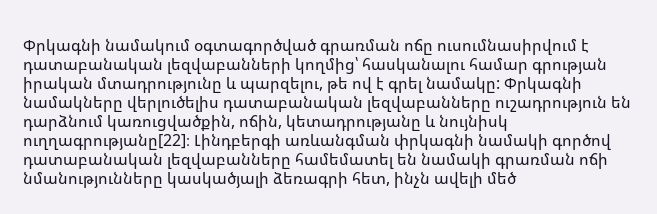Փրկագնի նամակում օգտագործված գրառման ոճը ուսումնասիրվում է դատաբանական լեզվաբանների կողմից՝ հասկանալու համար գրության իրական մտադրությունը և պարզելու, թե ով է գրել նամակը: Փրկագնի նամակները վերլուծելիս դատաբանական լեզվաբանները ուշադրություն են դարձնում կառուցվածքին, ոճին, կետադրությանը և նույնիսկ ուղղագրությանը[22]։ Լինդբերգի առևանգման փրկագնի նամակի գործով դատաբանական լեզվաբանները համեմատել են նամակի գրառման ոճի նմանությունները կասկածյալի ձեռագրի հետ, ինչն ավելի մեծ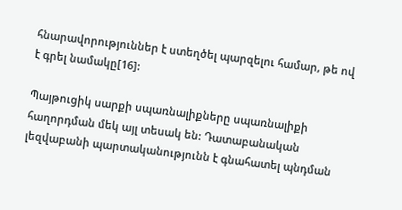հնարավորություններ է ստեղծել պարզելու համար, թե ով է գրել նամակը[16]:

Պայթուցիկ սարքի սպառնալիքները սպառնալիքի հաղորդման մեկ այլ տեսակ են: Դատաբանական լեզվաբանի պարտականությունն է գնահատել պնդման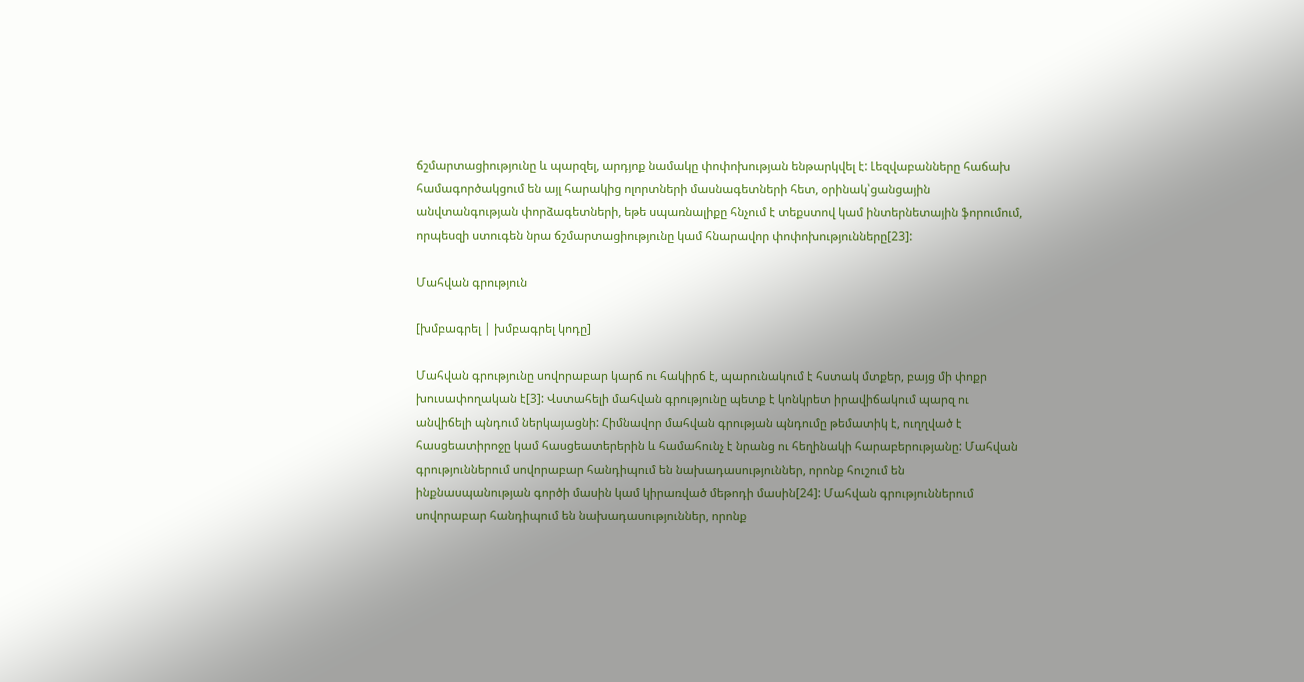ճշմարտացիությունը և պարզել, արդյոք նամակը փոփոխության ենթարկվել է: Լեզվաբանները հաճախ համագործակցում են այլ հարակից ոլորտների մասնագետների հետ, օրինակ՝ցանցային անվտանգության փորձագետների, եթե սպառնալիքը հնչում է տեքստով կամ ինտերնետային ֆորումում, որպեսզի ստուգեն նրա ճշմարտացիությունը կամ հնարավոր փոփոխությունները[23]:

Մահվան գրություն

[խմբագրել | խմբագրել կոդը]

Մահվան գրությունը սովորաբար կարճ ու հակիրճ է, պարունակում է հստակ մտքեր, բայց մի փոքր խուսափողական է[3]: Վստահելի մահվան գրությունը պետք է կոնկրետ իրավիճակում պարզ ու անվիճելի պնդում ներկայացնի: Հիմնավոր մահվան գրության պնդումը թեմատիկ է, ուղղված է հասցեատիրոջը կամ հասցեատերերին և համահունչ է նրանց ու հեղինակի հարաբերությանը: Մահվան գրություններում սովորաբար հանդիպում են նախադասություններ, որոնք հուշում են ինքնասպանության գործի մասին կամ կիրառված մեթոդի մասին[24]: Մահվան գրություններում սովորաբար հանդիպում են նախադասություններ, որոնք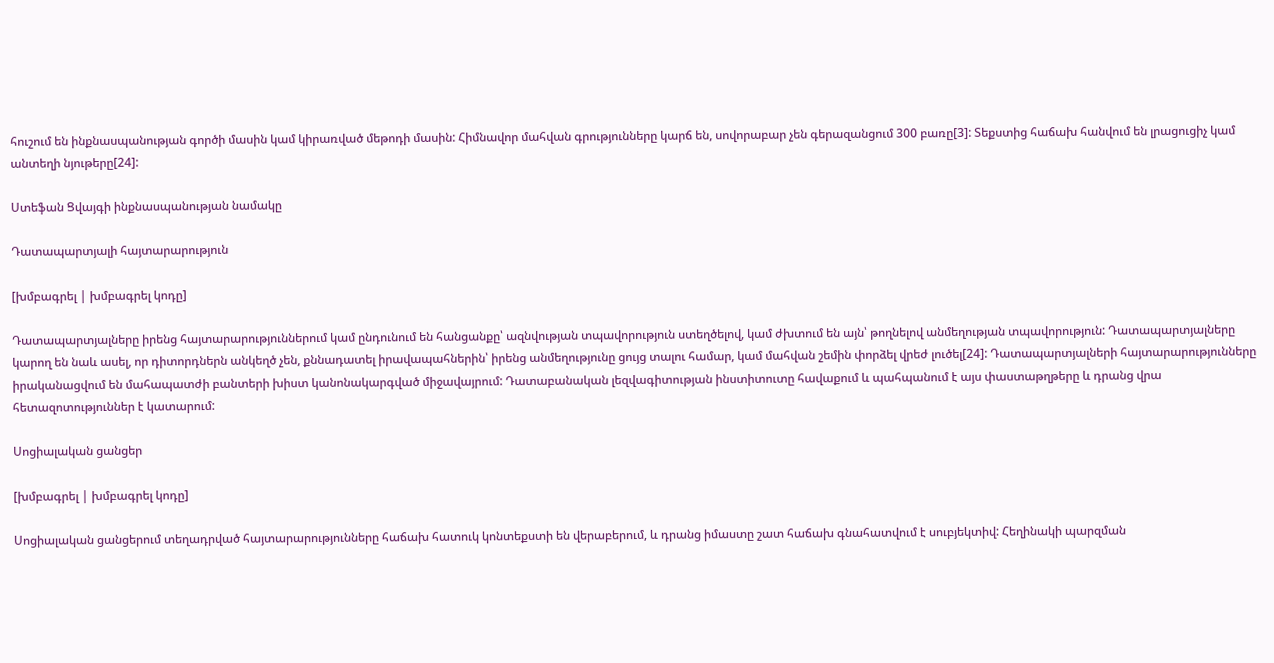հուշում են ինքնասպանության գործի մասին կամ կիրառված մեթոդի մասին: Հիմնավոր մահվան գրությունները կարճ են, սովորաբար չեն գերազանցում 300 բառը[3]: Տեքստից հաճախ հանվում են լրացուցիչ կամ անտեղի նյութերը[24]:

Ստեֆան Ցվայգի ինքնասպանության նամակը

Դատապարտյալի հայտարարություն

[խմբագրել | խմբագրել կոդը]

Դատապարտյալները իրենց հայտարարություններում կամ ընդունում են հանցանքը՝ ազնվության տպավորություն ստեղծելով, կամ ժխտում են այն՝ թողնելով անմեղության տպավորություն: Դատապարտյալները կարող են նաև ասել, որ դիտորդներն անկեղծ չեն, քննադատել իրավապահներին՝ իրենց անմեղությունը ցույց տալու համար, կամ մահվան շեմին փորձել վրեժ լուծել[24]: Դատապարտյալների հայտարարությունները իրականացվում են մահապատժի բանտերի խիստ կանոնակարգված միջավայրում: Դատաբանական լեզվագիտության ինստիտուտը հավաքում և պահպանում է այս փաստաթղթերը և դրանց վրա հետազոտություններ է կատարում:

Սոցիալական ցանցեր

[խմբագրել | խմբագրել կոդը]

Սոցիալական ցանցերում տեղադրված հայտարարությունները հաճախ հատուկ կոնտեքստի են վերաբերում, և դրանց իմաստը շատ հաճախ գնահատվում է սուբյեկտիվ: Հեղինակի պարզման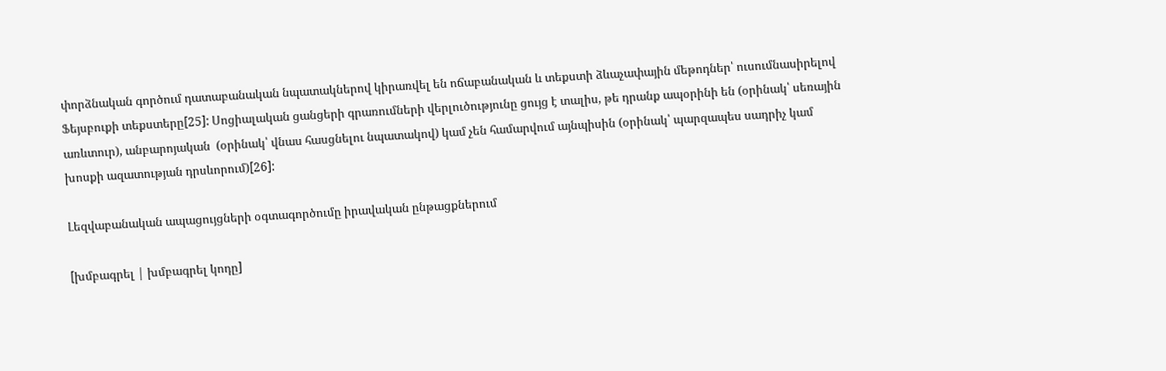փորձնական գործում դատաբանական նպատակներով կիրառվել են ոճաբանական և տեքստի ձևաչափային մեթոդներ՝ ուսումնասիրելով Ֆեյսբուքի տեքստերը[25]: Սոցիալական ցանցերի գրառումների վերլուծությունը ցույց է տալիս, թե դրանք ապօրինի են (օրինակ՝ սեռային առևտուր), անբարոյական  (օրինակ՝ վնաս հասցնելու նպատակով) կամ չեն համարվում այնպիսին (օրինակ՝ պարզապես սադրիչ կամ խոսքի ազատության դրսևորում)[26]:

Լեզվաբանական ապացույցների օգտագործումը իրավական ընթացքներում

[խմբագրել | խմբագրել կոդը]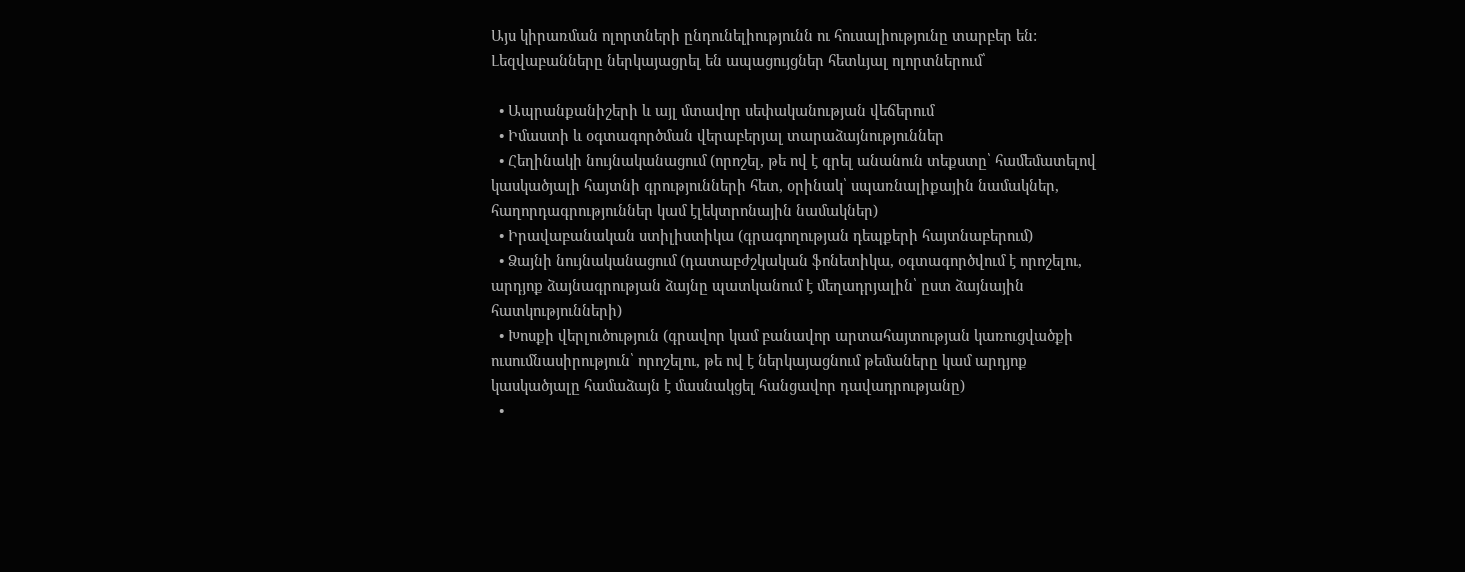Այս կիրառման ոլորտների ընդունելիությունն ու հուսալիությունը տարբեր են: Լեզվաբանները ներկայացրել են ապացույցներ հետևյալ ոլորտներում՝

  • Ապրանքանիշերի և այլ մտավոր սեփականության վեճերում
  • Իմաստի և օգտագործման վերաբերյալ տարաձայնություններ
  • Հեղինակի նույնականացում (որոշել, թե ով է գրել անանուն տեքստը՝ համեմատելով կասկածյալի հայտնի գրությունների հետ, օրինակ՝ սպառնալիքային նամակներ, հաղորդագրություններ կամ էլեկտրոնային նամակներ)
  • Իրավաբանական ստիլիստիկա (գրագողության դեպքերի հայտնաբերում)
  • Ձայնի նույնականացում (դատաբժշկական ֆոնետիկա, օգտագործվում է որոշելու, արդյոք ձայնագրության ձայնը պատկանում է մեղադրյալին՝ ըստ ձայնային հատկությունների)
  • Խոսքի վերլուծություն (գրավոր կամ բանավոր արտահայտության կառուցվածքի ուսումնասիրություն՝ որոշելու, թե ով է ներկայացնում թեմաները կամ արդյոք կասկածյալը համաձայն է մասնակցել հանցավոր դավադրությանը)
  •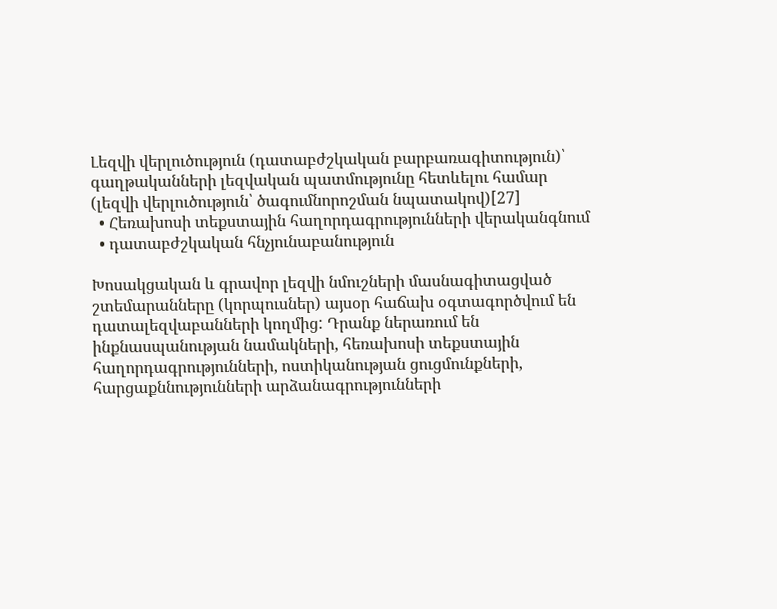Լեզվի վերլուծություն (դատաբժշկական բարբառագիտություն)՝ գաղթականների լեզվական պատմությունը հետևելու համար (լեզվի վերլուծություն՝ ծագումնորոշման նպատակով)[27]
  • Հեռախոսի տեքստային հաղորդագրությունների վերականգնում
  • դատաբժշկական հնչյունաբանություն

Խոսակցական և գրավոր լեզվի նմուշների մասնագիտացված շտեմարանները (կորպուսներ) այսօր հաճախ օգտագործվում են դատալեզվաբանների կողմից: Դրանք ներառում են ինքնասպանության նամակների, հեռախոսի տեքստային հաղորդագրությունների, ոստիկանության ցուցմունքների, հարցաքննությունների արձանագրությունների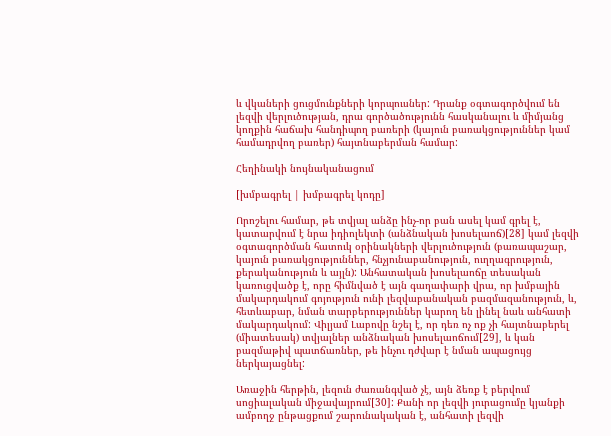և վկաների ցուցմունքների կորպուսներ: Դրանք օգտագործվում են լեզվի վերլուծության, դրա գործածությունն հասկանալու և միմյանց կողքին հաճախ հանդիպող բառերի (կայուն բառակցություններ կամ համադրվող բառեր) հայտնաբերման համար:

Հեղինակի նույնականացում

[խմբագրել | խմբագրել կոդը]

Որոշելու համար, թե տվյալ անձը ինչ-որ բան ասել կամ գրել է, կատարվում է նրա իդիոլեկտի (անձնական խոսելաոճ)[28] կամ լեզվի օգտագործման հատուկ օրինակների վերլուծություն (բառապաշար, կայուն բառակցություններ, հնչյունաբանություն, ուղղագրություն, քերականություն և այլն): Անհատական խոսելաոճը տեսական կառուցվածք է, որը հիմնված է այն գաղափարի վրա, որ խմբային մակարդակում գոյություն ունի լեզվաբանական բազմազանություն, և, հետևաբար, նման տարբերություններ կարող են լինել նաև անհատի մակարդակում: Վիլյամ Լաբովը նշել է, որ դեռ ոչ ոք չի հայտնաբերել (միատեսակ) տվյալներ անձնական խոսելաոճում[29], և կան բազմաթիվ պատճառներ, թե ինչու դժվար է նման ապացույց ներկայացնել:

Առաջին հերթին, լեզուն ժառանգված չէ, այն ձեռք է բերվում սոցիալական միջավայրում[30]: Քանի որ լեզվի յուրացումը կյանքի ամբողջ ընթացքում շարունակական է, անհատի լեզվի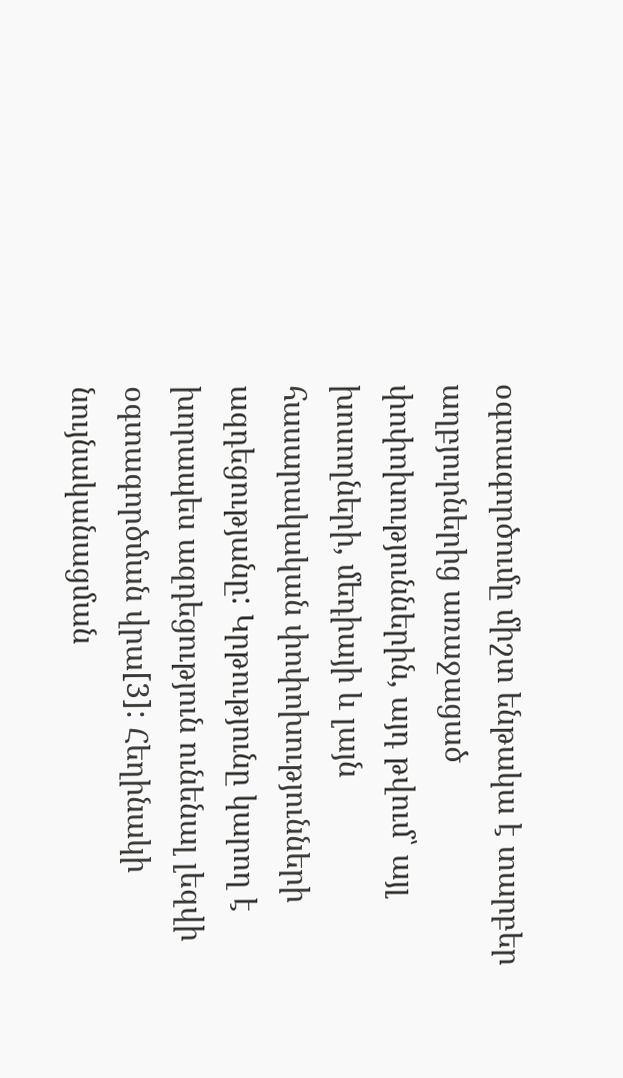օգտագործումը միշտ ենթակա է տարբեր աղբյուրներից առաջացած փոփոխություններին, այդ թվում՝ այլ խոսողների, մեդիայի և լայն հասարակական փոփոխությունների ազդեցությանը: Կրթությունը կարող է խորապես ազդեցություն ունենալ լեզվի օգտագործման վրա[3]: Հեղինակի նույնականացման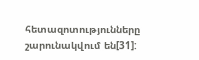հետազոտությունները շարունակվում են[31]: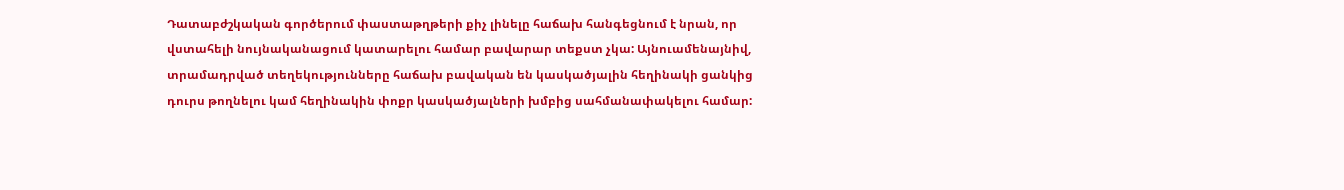Դատաբժշկական գործերում փաստաթղթերի քիչ լինելը հաճախ հանգեցնում է նրան, որ վստահելի նույնականացում կատարելու համար բավարար տեքստ չկա: Այնուամենայնիվ, տրամադրված տեղեկությունները հաճախ բավական են կասկածյալին հեղինակի ցանկից դուրս թողնելու կամ հեղինակին փոքր կասկածյալների խմբից սահմանափակելու համար: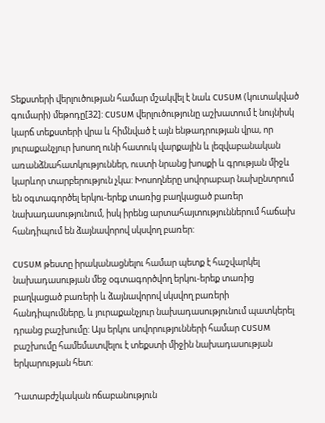Տեքստերի վերլուծության համար մշակվել է նաև CUSUM (կուտակված գումարի) մեթոդը[32]: CUSUM վերլուծությունը աշխատում է նույնիսկ կարճ տեքստերի վրա և հիմնված է այն ենթադրության վրա, որ յուրաքանչյուր խոսող ունի հատուկ վարքային և լեզվաբանական առանձնահատկություններ, ուստի նրանց խոսքի և գրության միջև կարևոր տարբերություն չկա: Խոսողները սովորաբար նախընտրում են օգտագործել երկու-երեք տառից բաղկացած բառեր նախադասությունում, իսկ իրենց արտահայտություններում հաճախ հանդիպում են ձայնավորով սկսվող բառեր:

CUSUM թեստը իրականացնելու համար պետք է հաշվարկել նախադասության մեջ օգտագործվող երկու-երեք տառից բաղկացած բառերի և ձայնավորով սկսվող բառերի հանդիպումները, և յուրաքանչյուր նախադասությունում պատկերել դրանց բաշխումը: Այս երկու սովորությունների համար CUSUM բաշխումը համեմատվելու է տեքստի միջին նախադասության երկարության հետ:

Դատաբժշկական ոճաբանություն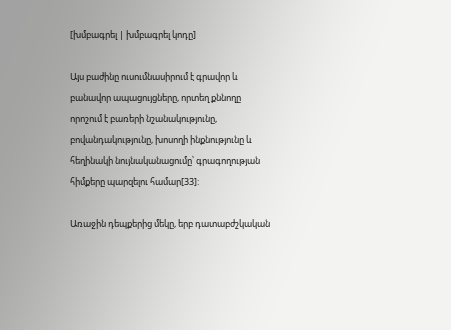[խմբագրել | խմբագրել կոդը]

Այս բաժինը ուսումնասիրում է գրավոր և բանավոր ապացույցները, որտեղ քննողը որոշում է բառերի նշանակությունը, բովանդակությունը, խոսողի ինքնությունը և հեղինակի նույնականացումը՝ գրագողության հիմքերը պարզելու համար[33]:

Առաջին դեպքերից մեկը, երբ դատաբժշկական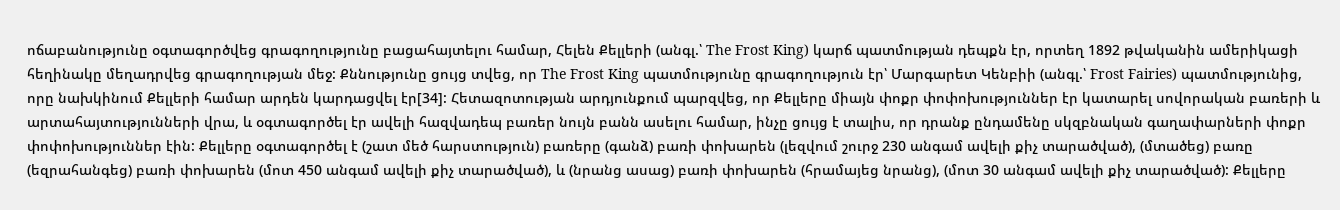ոճաբանությունը օգտագործվեց գրագողությունը բացահայտելու համար, Հելեն Քելլերի (անգլ.՝ The Frost King) կարճ պատմության դեպքն էր, որտեղ 1892 թվականին ամերիկացի հեղինակը մեղադրվեց գրագողության մեջ: Քննությունը ցույց տվեց, որ The Frost King պատմությունը գրագողություն էր՝ Մարգարետ Կենբիի (անգլ.՝ Frost Fairies) պատմությունից, որը նախկինում Քելլերի համար արդեն կարդացվել էր[34]: Հետազոտության արդյունքում պարզվեց, որ Քելլերը միայն փոքր փոփոխություններ էր կատարել սովորական բառերի և արտահայտությունների վրա, և օգտագործել էր ավելի հազվադեպ բառեր նույն բանն ասելու համար, ինչը ցույց է տալիս, որ դրանք ընդամենը սկզբնական գաղափարների փոքր փոփոխություններ էին: Քելլերը օգտագործել է (շատ մեծ հարստություն) բառերը (գանձ) բառի փոխարեն (լեզվում շուրջ 230 անգամ ավելի քիչ տարածված), (մտածեց) բառը (եզրահանգեց) բառի փոխարեն (մոտ 450 անգամ ավելի քիչ տարածված), և (նրանց ասաց) բառի փոխարեն (հրամայեց նրանց), (մոտ 30 անգամ ավելի քիչ տարածված): Քելլերը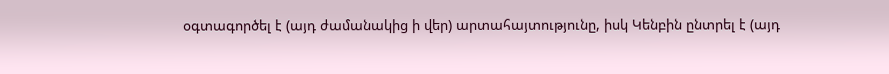օգտագործել է (այդ ժամանակից ի վեր) արտահայտությունը, իսկ Կենբին ընտրել է (այդ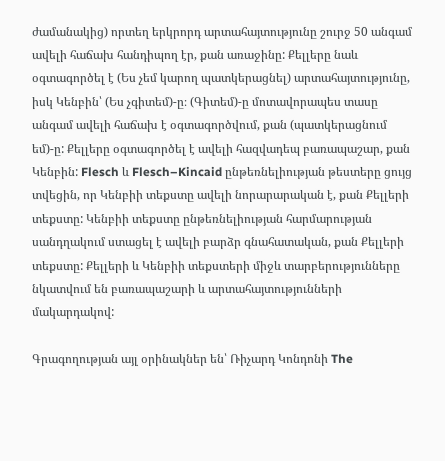ժամանակից) որտեղ երկրորդ արտահայտությունը շուրջ 50 անգամ ավելի հաճախ հանդիպող էր, քան առաջինը: Քելլերը նաև օգտագործել է (Ես չեմ կարող պատկերացնել) արտահայտությունը, իսկ Կենբին՝ (Ես չգիտեմ)-ը։ (Գիտեմ)-ը մոտավորապես տասը անգամ ավելի հաճախ է օգտագործվում, քան (պատկերացնում եմ)-ը: Քելլերը օգտագործել է ավելի հազվադեպ բառապաշար, քան Կենբին: Flesch և Flesch–Kincaid ընթեռնելիության թեստերը ցույց տվեցին, որ Կենբիի տեքստը ավելի նորարարական է, քան Քելլերի տեքստը: Կենբիի տեքստը ընթեռնելիության հարմարության սանդղակում ստացել է ավելի բարձր գնահատական, քան Քելլերի տեքստը: Քելլերի և Կենբիի տեքստերի միջև տարբերությունները նկատվում են բառապաշարի և արտահայտությունների մակարդակով:

Գրագողության այլ օրինակներ են՝ Ռիչարդ Կոնդոնի The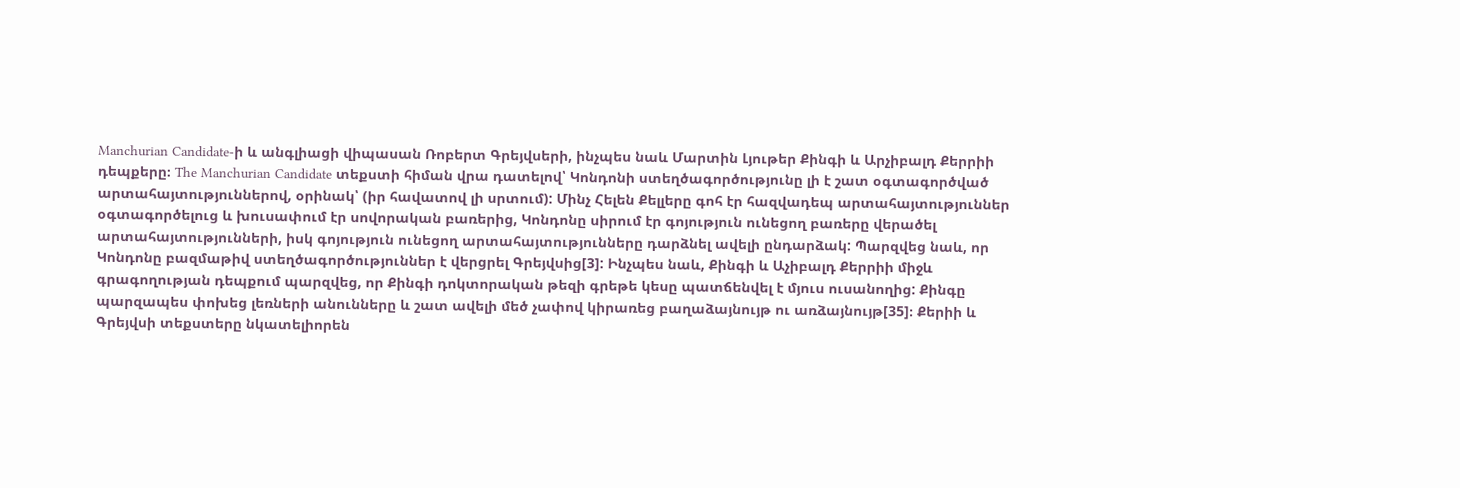Manchurian Candidate-ի և անգլիացի վիպասան Ռոբերտ Գրեյվսերի, ինչպես նաև Մարտին Լյութեր Քինգի և Արչիբալդ Քերրիի դեպքերը։ The Manchurian Candidate տեքստի հիման վրա դատելով՝ Կոնդոնի ստեղծագործությունը լի է շատ օգտագործված արտահայտություններով, օրինակ՝ (իր հավատով լի սրտում): Մինչ Հելեն Քելլերը գոհ էր հազվադեպ արտահայտություններ օգտագործելուց և խուսափում էր սովորական բառերից, Կոնդոնը սիրում էր գոյություն ունեցող բառերը վերածել արտահայտությունների, իսկ գոյություն ունեցող արտահայտությունները դարձնել ավելի ընդարձակ: Պարզվեց նաև, որ Կոնդոնը բազմաթիվ ստեղծագործություններ է վերցրել Գրեյվսից[3]: Ինչպես նաև, Քինգի և Աչիբալդ Քերրիի միջև գրագողության դեպքում պարզվեց, որ Քինգի դոկտորական թեզի գրեթե կեսը պատճենվել է մյուս ուսանողից: Քինգը պարզապես փոխեց լեռների անունները և շատ ավելի մեծ չափով կիրառեց բաղաձայնույթ ու առձայնույթ[35]։ Քերիի և Գրեյվսի տեքստերը նկատելիորեն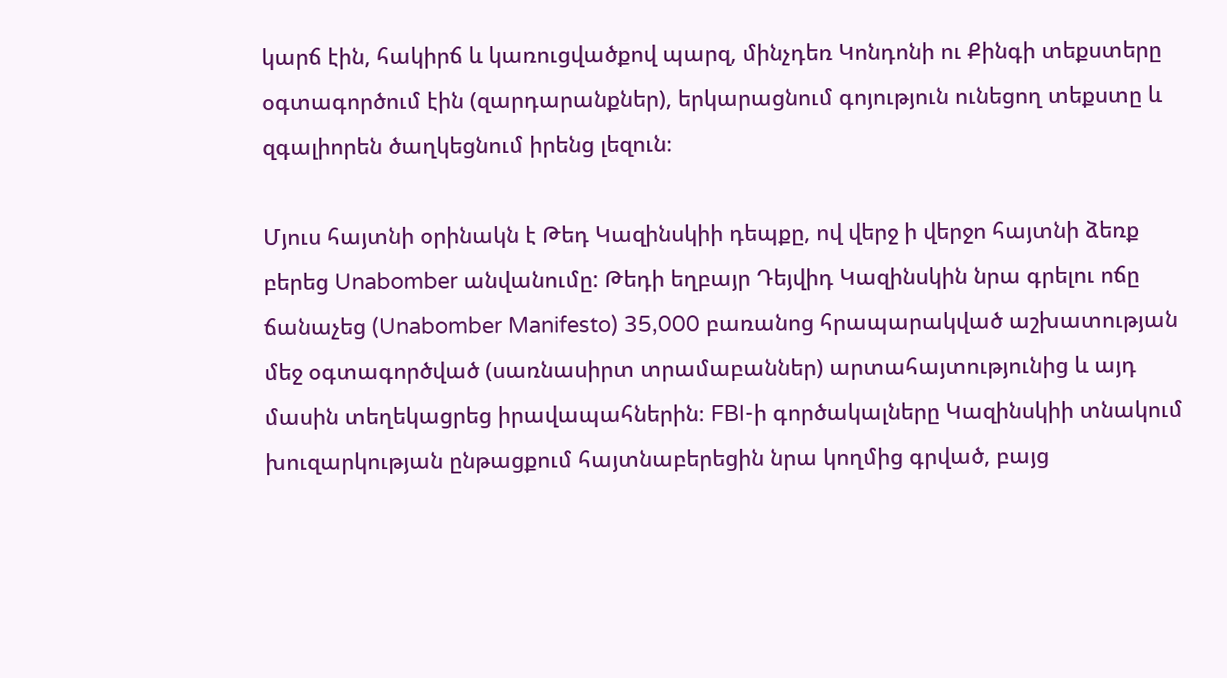կարճ էին, հակիրճ և կառուցվածքով պարզ, մինչդեռ Կոնդոնի ու Քինգի տեքստերը օգտագործում էին (զարդարանքներ), երկարացնում գոյություն ունեցող տեքստը և զգալիորեն ծաղկեցնում իրենց լեզուն։

Մյուս հայտնի օրինակն է Թեդ Կազինսկիի դեպքը, ով վերջ ի վերջո հայտնի ձեռք բերեց Unabomber անվանումը: Թեդի եղբայր Դեյվիդ Կազինսկին նրա գրելու ոճը ճանաչեց (Unabomber Manifesto) 35,000 բառանոց հրապարակված աշխատության մեջ օգտագործված (սառնասիրտ տրամաբաններ) արտահայտությունից և այդ մասին տեղեկացրեց իրավապահներին։ FBI-ի գործակալները Կազինսկիի տնակում խուզարկության ընթացքում հայտնաբերեցին նրա կողմից գրված, բայց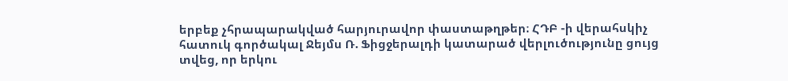երբեք չհրապարակված հարյուրավոր փաստաթղթեր։ ՀԴԲ -ի վերահսկիչ հատուկ գործակալ Ջեյմս Ռ. Ֆիցջերալդի կատարած վերլուծությունը ցույց տվեց, որ երկու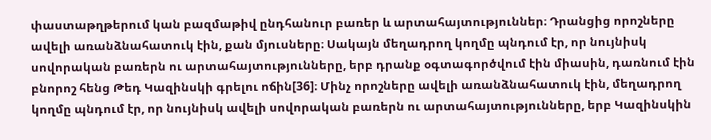փաստաթղթերում կան բազմաթիվ ընդհանուր բառեր և արտահայտություններ։ Դրանցից որոշները ավելի առանձնահատուկ էին, քան մյուսները։ Սակայն մեղադրող կողմը պնդում էր, որ նույնիսկ սովորական բառերն ու արտահայտությունները, երբ դրանք օգտագործվում էին միասին, դառնում էին բնորոշ հենց Թեդ Կազինսկի գրելու ոճին[36]։ Մինչ որոշները ավելի առանձնահատուկ էին, մեղադրող կողմը պնդում էր, որ նույնիսկ ավելի սովորական բառերն ու արտահայտությունները, երբ Կազինսկին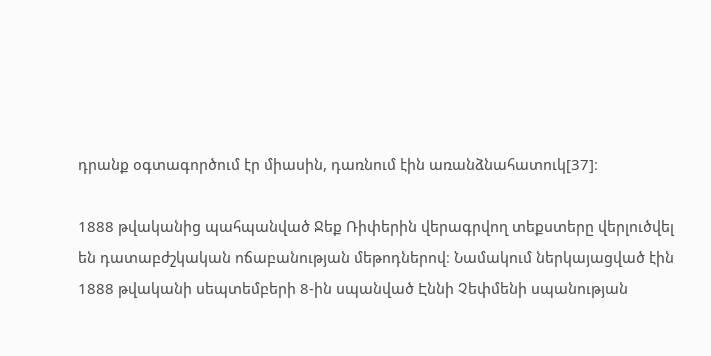դրանք օգտագործում էր միասին, դառնում էին առանձնահատուկ[37]։

1888 թվականից պահպանված Ջեք Ռիփերին վերագրվող տեքստերը վերլուծվել են դատաբժշկական ոճաբանության մեթոդներով։ Նամակում ներկայացված էին 1888 թվականի սեպտեմբերի 8-ին սպանված Էննի Չեփմենի սպանության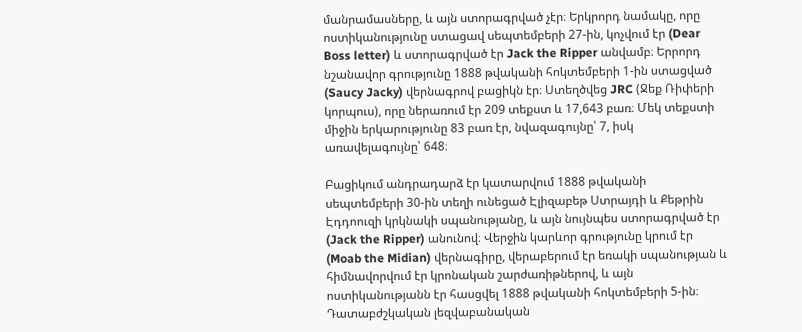մանրամասները, և այն ստորագրված չէր։ Երկրորդ նամակը, որը ոստիկանությունը ստացավ սեպտեմբերի 27-ին, կոչվում էր (Dear Boss letter) և ստորագրված էր Jack the Ripper անվամբ։ Երրորդ նշանավոր գրությունը 1888 թվականի հոկտեմբերի 1-ին ստացված (Saucy Jacky) վերնագրով բացիկն էր։ Ստեղծվեց JRC (Ջեք Ռիփերի կորպուս), որը ներառում էր 209 տեքստ և 17,643 բառ։ Մեկ տեքստի միջին երկարությունը 83 բառ էր, նվազագույնը՝ 7, իսկ առավելագույնը՝ 648։

Բացիկում անդրադարձ էր կատարվում 1888 թվականի սեպտեմբերի 30-ին տեղի ունեցած Էլիզաբեթ Ստրայդի և Քեթրին Էդդոուզի կրկնակի սպանությանը, և այն նույնպես ստորագրված էր (Jack the Ripper) անունով։ Վերջին կարևոր գրությունը կրում էր (Moab the Midian) վերնագիրը, վերաբերում էր եռակի սպանության և հիմնավորվում էր կրոնական շարժառիթներով, և այն ոստիկանությանն էր հասցվել 1888 թվականի հոկտեմբերի 5-ին։ Դատաբժշկական լեզվաբանական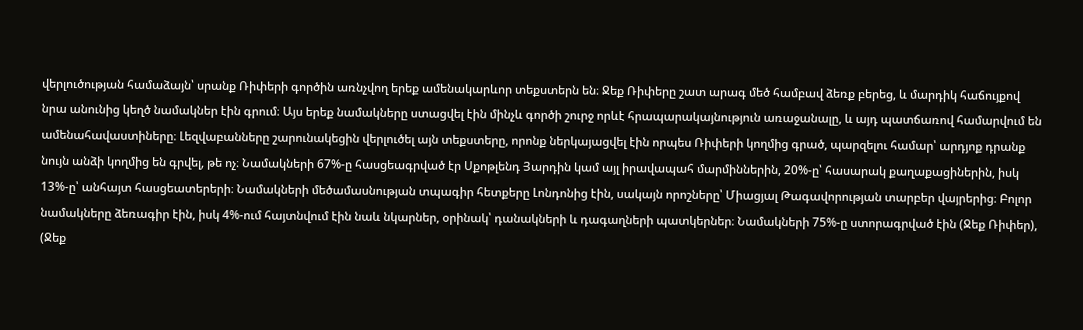վերլուծության համաձայն՝ սրանք Ռիփերի գործին առնչվող երեք ամենակարևոր տեքստերն են։ Ջեք Ռիփերը շատ արագ մեծ համբավ ձեռք բերեց, և մարդիկ հաճույքով նրա անունից կեղծ նամակներ էին գրում։ Այս երեք նամակները ստացվել էին մինչև գործի շուրջ որևէ հրապարակայնություն առաջանալը, և այդ պատճառով համարվում են ամենահավաստիները։ Լեզվաբանները շարունակեցին վերլուծել այն տեքստերը, որոնք ներկայացվել էին որպես Ռիփերի կողմից գրած, պարզելու համար՝ արդյոք դրանք նույն անձի կողմից են գրվել, թե ոչ։ Նամակների 67%-ը հասցեագրված էր Սքոթլենդ Յարդին կամ այլ իրավապահ մարմիններին, 20%-ը՝ հասարակ քաղաքացիներին, իսկ 13%-ը՝ անհայտ հասցեատերերի։ Նամակների մեծամասնության տպագիր հետքերը Լոնդոնից էին, սակայն որոշները՝ Միացյալ Թագավորության տարբեր վայրերից։ Բոլոր նամակները ձեռագիր էին, իսկ 4%-ում հայտնվում էին նաև նկարներ, օրինակ՝ դանակների և դագաղների պատկերներ։ Նամակների 75%-ը ստորագրված էին (Ջեք Ռիփեր), (Ջեք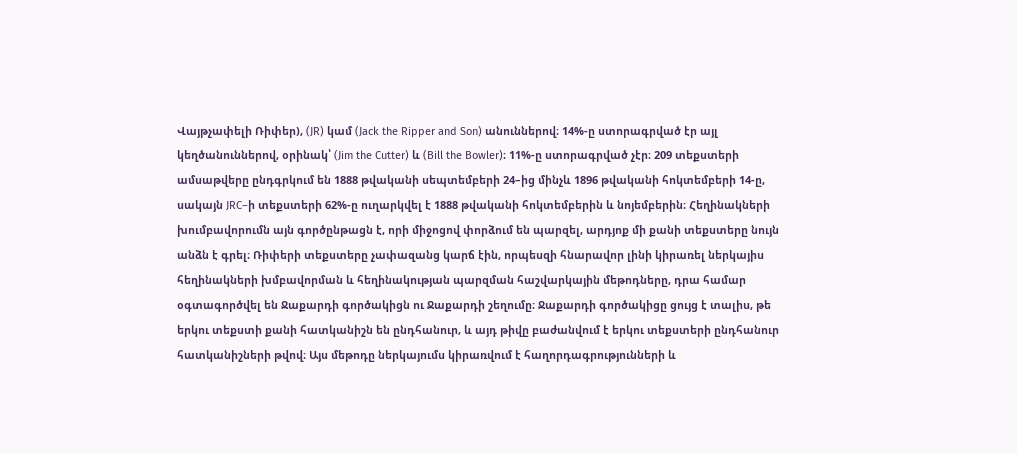Վայթչափելի Ռիփեր), (JR) կամ (Jack the Ripper and Son) անուններով։ 14%-ը ստորագրված էր այլ կեղծանուններով, օրինակ՝ (Jim the Cutter) և (Bill the Bowler)։ 11%-ը ստորագրված չէր։ 209 տեքստերի ամսաթվերը ընդգրկում են 1888 թվականի սեպտեմբերի 24–ից մինչև 1896 թվականի հոկտեմբերի 14-ը, սակայն JRC–ի տեքստերի 62%-ը ուղարկվել է 1888 թվականի հոկտեմբերին և նոյեմբերին։ Հեղինակների խումբավորումն այն գործընթացն է, որի միջոցով փորձում են պարզել, արդյոք մի քանի տեքստերը նույն անձն է գրել։ Ռիփերի տեքստերը չափազանց կարճ էին, որպեսզի հնարավոր լինի կիրառել ներկայիս հեղինակների խմբավորման և հեղինակության պարզման հաշվարկային մեթոդները, դրա համար օգտագործվել են Ջաքարդի գործակիցն ու Ջաքարդի շեղումը։ Ջաքարդի գործակիցը ցույց է տալիս, թե երկու տեքստի քանի հատկանիշն են ընդհանուր, և այդ թիվը բաժանվում է երկու տեքստերի ընդհանուր հատկանիշների թվով։ Այս մեթոդը ներկայումս կիրառվում է հաղորդագրությունների և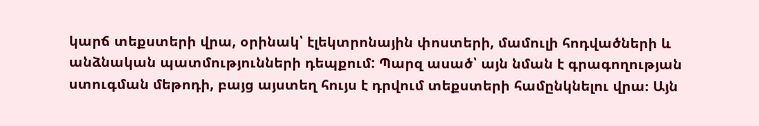կարճ տեքստերի վրա, օրինակ՝ էլեկտրոնային փոստերի, մամուլի հոդվածների և անձնական պատմությունների դեպքում: Պարզ ասած՝ այն նման է գրագողության ստուգման մեթոդի, բայց այստեղ հույս է դրվում տեքստերի համընկնելու վրա։ Այն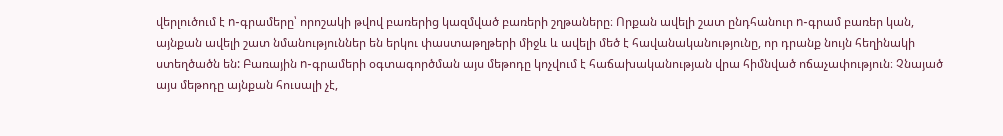վերլուծում է n-գրամերը՝ որոշակի թվով բառերից կազմված բառերի շղթաները։ Որքան ավելի շատ ընդհանուր n-գրամ բառեր կան, այնքան ավելի շատ նմանություններ են երկու փաստաթղթերի միջև և ավելի մեծ է հավանականությունը, որ դրանք նույն հեղինակի ստեղծածն են: Բառային n-գրամերի օգտագործման այս մեթոդը կոչվում է հաճախականության վրա հիմնված ոճաչափություն։ Չնայած այս մեթոդը այնքան հուսալի չէ,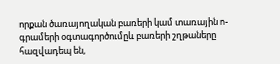որքան ծառայողական բառերի կամ տառային n-գրամերի օգտագործումըև բառերի շղթաները հազվադեպ են,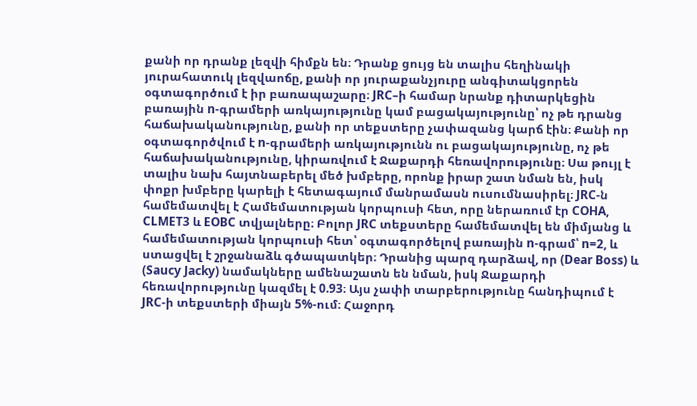քանի որ դրանք լեզվի հիմքն են։ Դրանք ցույց են տալիս հեղինակի յուրահատուկ լեզվաոճը, քանի որ յուրաքանչյուրը անգիտակցորեն օգտագործում է իր բառապաշարը։ JRC–ի համար նրանք դիտարկեցին բառային n-գրամերի առկայությունը կամ բացակայությունը՝ ոչ թե դրանց հաճախականությունը, քանի որ տեքստերը չափազանց կարճ էին։ Քանի որ օգտագործվում է n-գրամերի առկայությունն ու բացակայությունը, ոչ թե հաճախականությունը, կիրառվում է Ջաքարդի հեռավորությունը։ Սա թույլ է տալիս նախ հայտնաբերել մեծ խմբերը, որոնք իրար շատ նման են, իսկ փոքր խմբերը կարելի է հետագայում մանրամասն ուսումնասիրել։ JRC-ն համեմատվել է Համեմատության կորպուսի հետ, որը ներառում էր COHA, CLMET3 և EOBC տվյալները։ Բոլոր JRC տեքստերը համեմատվել են միմյանց և համեմատության կորպուսի հետ՝ օգտագործելով բառային n-գրամ՝ n=2, և ստացվել է շրջանաձև գծապատկեր։ Դրանից պարզ դարձավ, որ (Dear Boss) և (Saucy Jacky) նամակները ամենաշատն են նման, իսկ Ջաքարդի հեռավորությունը կազմել է 0.93։ Այս չափի տարբերությունը հանդիպում է JRC-ի տեքստերի միայն 5%-ում։ Հաջորդ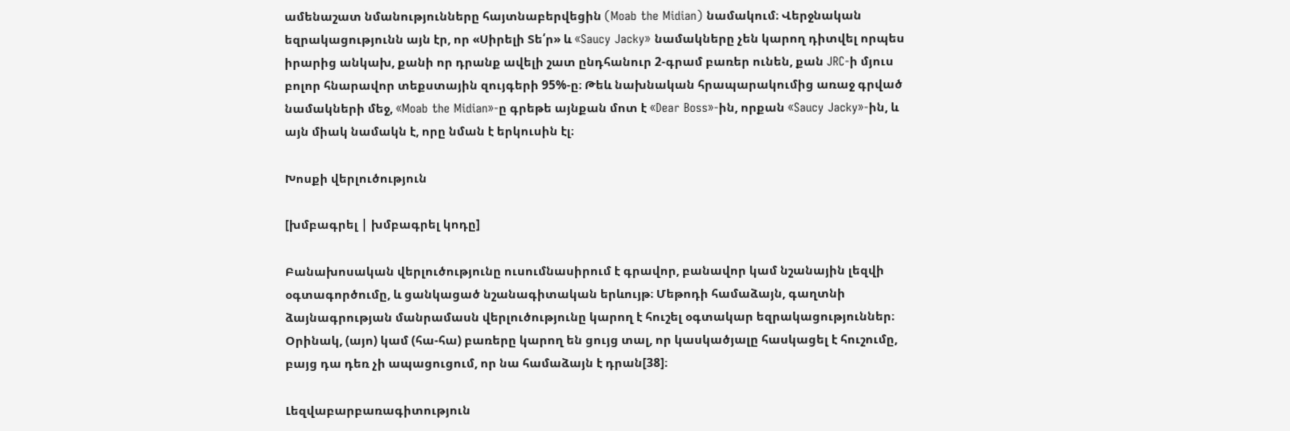ամենաշատ նմանությունները հայտնաբերվեցին (Moab the Midian) նամակում։ Վերջնական եզրակացությունն այն էր, որ «Սիրելի Տե՛ր» և «Saucy Jacky» նամակները չեն կարող դիտվել որպես իրարից անկախ, քանի որ դրանք ավելի շատ ընդհանուր 2-գրամ բառեր ունեն, քան JRC-ի մյուս բոլոր հնարավոր տեքստային զույգերի 95%-ը։ Թեև նախնական հրապարակումից առաջ գրված նամակների մեջ, «Moab the Midian»-ը գրեթե այնքան մոտ է «Dear Boss»-ին, որքան «Saucy Jacky»-ին, և այն միակ նամակն է, որը նման է երկուսին էլ։

Խոսքի վերլուծություն

[խմբագրել | խմբագրել կոդը]

Բանախոսական վերլուծությունը ուսումնասիրում է գրավոր, բանավոր կամ նշանային լեզվի օգտագործումը, և ցանկացած նշանագիտական երևույթ։ Մեթոդի համաձայն, գաղտնի ձայնագրության մանրամասն վերլուծությունը կարող է հուշել օգտակար եզրակացություններ։ Օրինակ, (այո) կամ (հա-հա) բառերը կարող են ցույց տալ, որ կասկածյալը հասկացել է հուշումը, բայց դա դեռ չի ապացուցում, որ նա համաձայն է դրան[38]։

Լեզվաբարբառագիտություն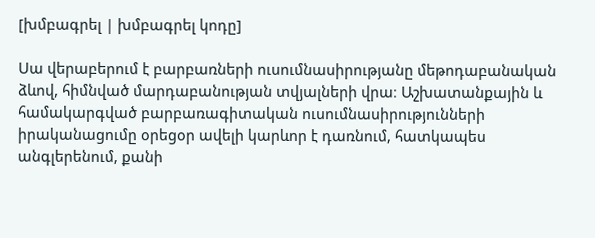[խմբագրել | խմբագրել կոդը]

Սա վերաբերում է բարբառների ուսումնասիրությանը մեթոդաբանական ձևով, հիմնված մարդաբանության տվյալների վրա։ Աշխատանքային և համակարգված բարբառագիտական ուսումնասիրությունների իրականացումը օրեցօր ավելի կարևոր է դառնում, հատկապես անգլերենում, քանի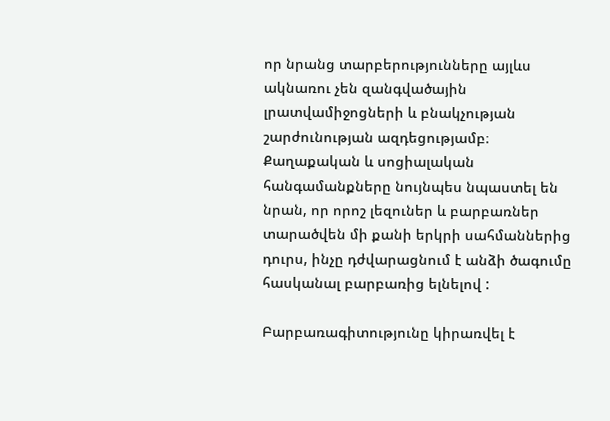որ նրանց տարբերությունները այլևս ակնառու չեն զանգվածային լրատվամիջոցների և բնակչության շարժունության ազդեցությամբ։ Քաղաքական և սոցիալական հանգամանքները նույնպես նպաստել են նրան, որ որոշ լեզուներ և բարբառներ տարածվեն մի քանի երկրի սահմաններից դուրս, ինչը դժվարացնում է անձի ծագումը հասկանալ բարբառից ելնելով :

Բարբառագիտությունը կիրառվել է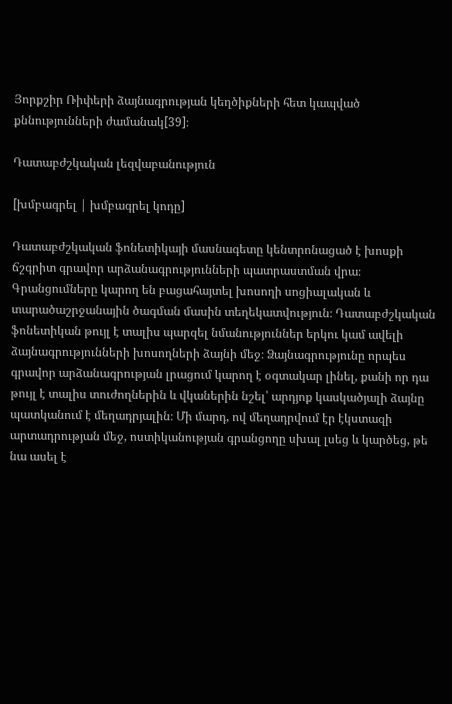Յորքշիր Ռիփերի ձայնագրության կեղծիքների հետ կապված քննությունների ժամանակ[39]։

Դատաբժշկական լեզվաբանություն

[խմբագրել | խմբագրել կոդը]

Դատաբժշկական ֆոնետիկայի մասնագետը կենտրոնացած է խոսքի ճշգրիտ գրավոր արձանագրությունների պատրաստման վրա։ Գրանցումները կարող են բացահայտել խոսողի սոցիալական և տարածաշրջանային ծագման մասին տեղեկատվություն։ Դատաբժշկական ֆոնետիկան թույլ է տալիս պարզել նմանություններ երկու կամ ավելի ձայնագրությունների խոսողների ձայնի մեջ։ Ձայնագրությունը որպես գրավոր արձանագրության լրացում կարող է օգտակար լինել, քանի որ դա թույլ է տալիս տուժողներին և վկաներին նշել՝ արդյոք կասկածյալի ձայնը պատկանում է մեղադրյալին։ Մի մարդ, ով մեղադրվում էր էկստազի արտադրության մեջ, ոստիկանության գրանցողը սխալ լսեց և կարծեց, թե նա ասել է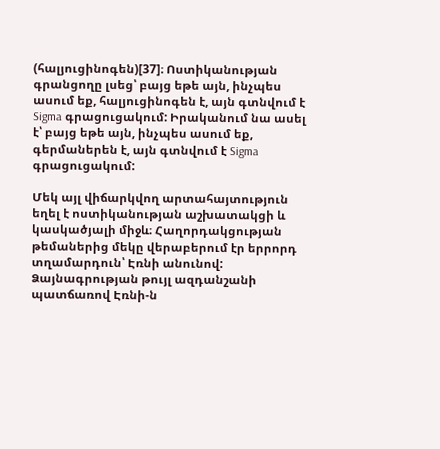(հալյուցինոգեն)[37]։ Ոստիկանության գրանցողը լսեց՝ բայց եթե այն, ինչպես ասում եք, հալյուցինոգեն է, այն գտնվում է Sigma գրացուցակում: Իրականում նա ասել է՝ բայց եթե այն, ինչպես ասում եք, գերմաներեն է, այն գտնվում է Sigma գրացուցակում:

Մեկ այլ վիճարկվող արտահայտություն եղել է ոստիկանության աշխատակցի և կասկածյալի միջև։ Հաղորդակցության թեմաներից մեկը վերաբերում էր երրորդ տղամարդուն՝ Էռնի անունով: Ձայնագրության թույլ ազդանշանի պատճառով Էռնի-ն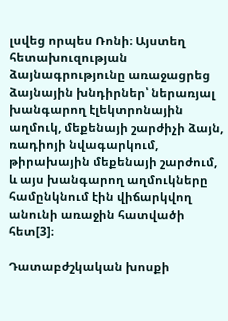լսվեց որպես Ռոնի։ Այստեղ հետախուզության ձայնագրությունը առաջացրեց ձայնային խնդիրներ՝ ներառյալ խանգարող էլեկտրոնային աղմուկ, մեքենայի շարժիչի ձայն, ռադիոյի նվագարկում, թիրախային մեքենայի շարժում, և այս խանգարող աղմուկները համընկնում էին վիճարկվող անունի առաջին հատվածի հետ[3]։

Դատաբժշկական խոսքի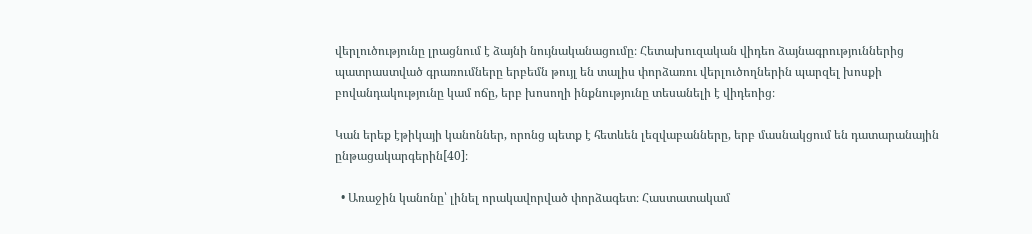վերլուծությունը լրացնում է ձայնի նույնականացումը։ Հետախուզական վիդեո ձայնագրություններից պատրաստված գրառումները երբեմն թույլ են տալիս փորձառու վերլուծողներին պարզել խոսքի բովանդակությունը կամ ոճը, երբ խոսողի ինքնությունը տեսանելի է վիդեոից։

Կան երեք էթիկայի կանոններ, որոնց պետք է հետևեն լեզվաբանները, երբ մասնակցում են դատարանային ընթացակարգերին[40]։

  • Առաջին կանոնը՝ լինել որակավորված փորձագետ։ Հաստատակամ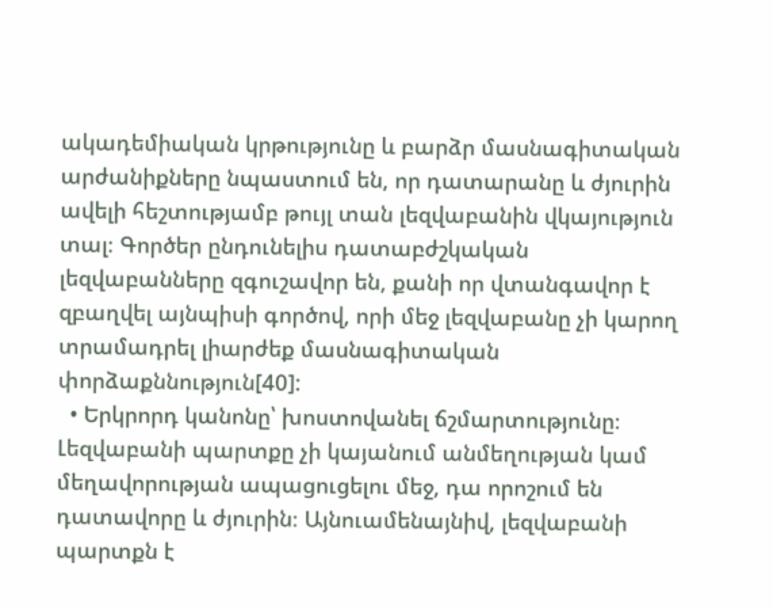ակադեմիական կրթությունը և բարձր մասնագիտական արժանիքները նպաստում են, որ դատարանը և ժյուրին ավելի հեշտությամբ թույլ տան լեզվաբանին վկայություն տալ։ Գործեր ընդունելիս դատաբժշկական լեզվաբանները զգուշավոր են, քանի որ վտանգավոր է զբաղվել այնպիսի գործով, որի մեջ լեզվաբանը չի կարող տրամադրել լիարժեք մասնագիտական փորձաքննություն[40]:
  • Երկրորդ կանոնը՝ խոստովանել ճշմարտությունը։ Լեզվաբանի պարտքը չի կայանում անմեղության կամ մեղավորության ապացուցելու մեջ, դա որոշում են դատավորը և ժյուրին։ Այնուամենայնիվ, լեզվաբանի պարտքն է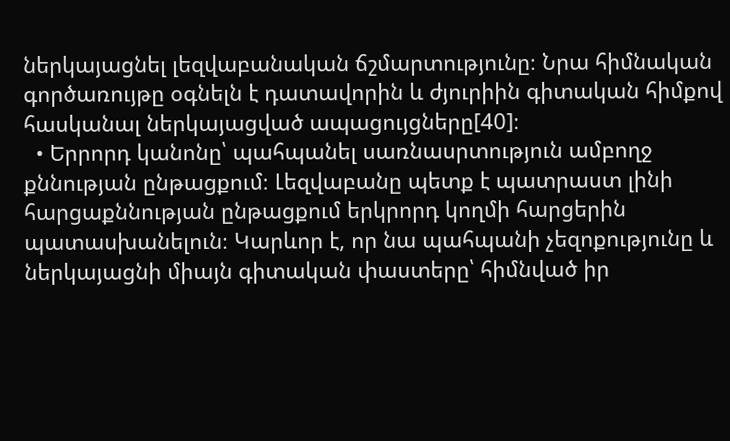ներկայացնել լեզվաբանական ճշմարտությունը։ Նրա հիմնական գործառույթը օգնելն է դատավորին և ժյուրիին գիտական հիմքով հասկանալ ներկայացված ապացույցները[40]։
  • Երրորդ կանոնը՝ պահպանել սառնասրտություն ամբողջ քննության ընթացքում։ Լեզվաբանը պետք է պատրաստ լինի հարցաքննության ընթացքում երկրորդ կողմի հարցերին պատասխանելուն։ Կարևոր է, որ նա պահպանի չեզոքությունը և ներկայացնի միայն գիտական փաստերը՝ հիմնված իր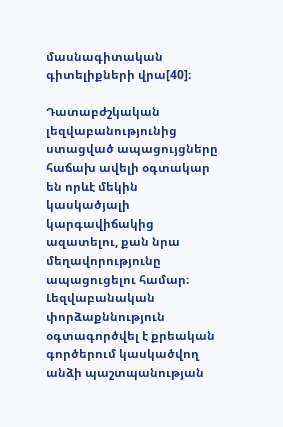մասնագիտական գիտելիքների վրա[40]։

Դատաբժշկական լեզվաբանությունից ստացված ապացույցները հաճախ ավելի օգտակար են որևէ մեկին կասկածյալի կարգավիճակից ազատելու, քան նրա մեղավորությունը ապացուցելու համար։ Լեզվաբանական փորձաքննություն օգտագործվել է քրեական գործերում կասկածվող անձի պաշտպանության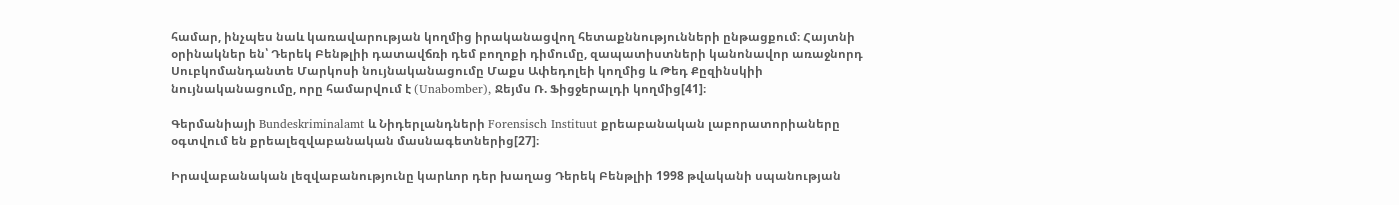համար, ինչպես նաև կառավարության կողմից իրականացվող հետաքննությունների ընթացքում։ Հայտնի օրինակներ են՝ Դերեկ Բենթլիի դատավճռի դեմ բողոքի դիմումը, զապատիստների կանոնավոր առաջնորդ Սուբկոմանդանտե Մարկոսի նույնականացումը Մաքս Ափեդոլեի կողմից և Թեդ Քըզինսկիի նույնականացումը, որը համարվում է (Unabomber), Ջեյմս Ռ. Ֆիցջերալդի կողմից[41]։

Գերմանիայի Bundeskriminalamt և Նիդերլանդների Forensisch Instituut քրեաբանական լաբորատորիաները օգտվում են քրեալեզվաբանական մասնագետներից[27]։

Իրավաբանական լեզվաբանությունը կարևոր դեր խաղաց Դերեկ Բենթլիի 1998 թվականի սպանության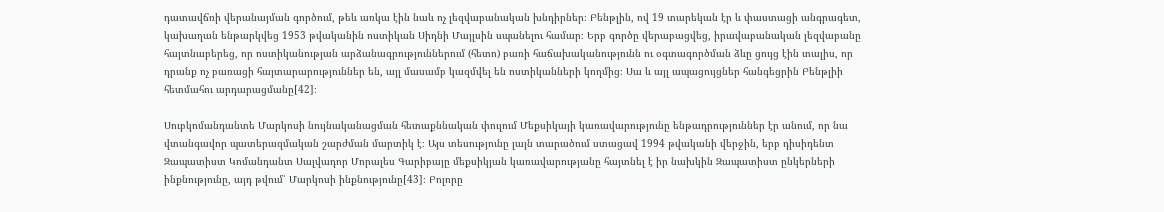դատավճռի վերանայման գործում, թեև առկա էին նաև ոչ լեզվաբանական խնդիրներ։ Բենթլին, ով 19 տարեկան էր և փաստացի անգրագետ, կախաղան ենթարկվեց 1953 թվականին ոստիկան Սիդնի Մայլսին սպանելու համար։ Երբ գործը վերաբացվեց, իրավաբանական լեզվաբանը հայտնաբերեց, որ ոստիկանության արձանագրություններում (հետո) բառի հաճախականությունն ու օգտագործման ձևը ցույց էին տալիս, որ դրանք ոչ բառացի հայտարարություններ են, այլ մասամբ կազմվել են ոստիկանների կողմից։ Սա և այլ ապացույցներ հանգեցրին Բենթլիի հետմահու արդարացմանը[42]։

Սուբկոմանդանտե Մարկոսի նույնականացման հետաքննական փուլում Մեքսիկայի կառավարությունը ենթադրություններ էր անում, որ նա վտանգավոր պատերազմական շարժման մարտիկ է։ Այս տեսությունը լայն տարածում ստացավ 1994 թվականի վերջին, երբ դիսիդենտ Զապատիստ Կոմանդանտ Սալվադոր Մորալես Գարիբայը մեքսիկյան կառավարությանը հայտնել է իր նախկին Զապատիստ ընկերների ինքնությունը, այդ թվում՝ Մարկոսի ինքնությունը[43]։ Բոլորը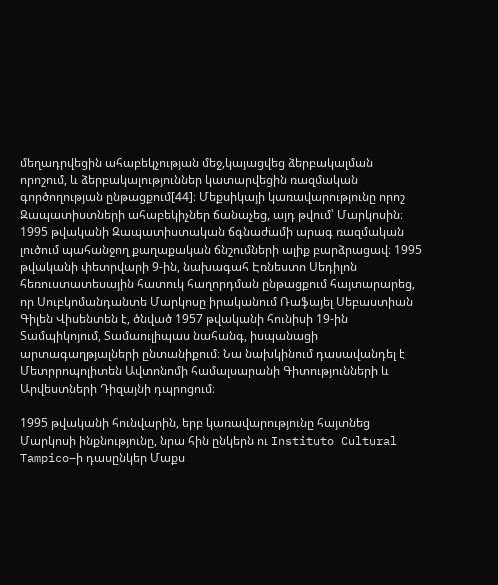մեղադրվեցին ահաբեկչության մեջ,կայացվեց ձերբակալման որոշում, և ձերբակալություններ կատարվեցին ռազմական գործողության ընթացքում[44]։ Մեքսիկայի կառավարությունը որոշ Զապատիստների ահաբեկիչներ ճանաչեց, այդ թվում՝ Մարկոսին։ 1995 թվականի Զապատիստական ճգնաժամի արագ ռազմական լուծում պահանջող քաղաքական ճնշումների ալիք բարձրացավ։ 1995 թվականի փետրվարի 9-ին, նախագահ Էռնեստո Սեդիլոն հեռուստատեսային հատուկ հաղորդման ընթացքում հայտարարեց, որ Սուբկոմանդանտե Մարկոսը իրականում Ռաֆայել Սեբաստիան Գիլեն Վիսենտեն է, ծնված 1957 թվականի հունիսի 19-ին Տամպիկոյում, Տամաուլիպաս նահանգ, իսպանացի արտագաղթյալների ընտանիքում։ Նա նախկինում դասավանդել է Մետրրոպոլիտեն Ավտոնոմի համալսարանի Գիտությունների և Արվեստների Դիզայնի դպրոցում։

1995 թվականի հունվարին, երբ կառավարությունը հայտնեց Մարկոսի ինքնությունը, նրա հին ընկերն ու Instituto Cultural Tampico–ի դասընկեր Մաքս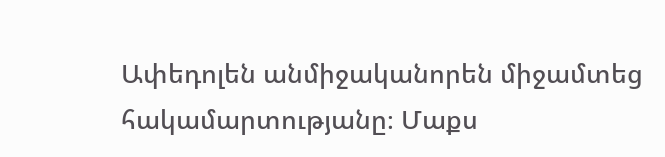Ափեդոլեն անմիջականորեն միջամտեց հակամարտությանը։ Մաքս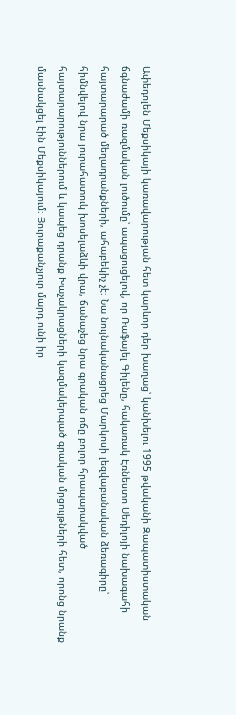Ափեդոլեն Մեքսիկայի կառավարության հետ կարևոր դեր խաղաց՝ կանխելու 1995 թվականի Զապատիստական ճգնաժամի ռազմական լուծումը՝ ապացուցելով, որ Ռաֆայել Գիլենը, հակառակ Էռնեստո Սեդիլոյի նախագահի հայտարարած մեղադրանքների, ահաբեկիչ չէ։ Նա նույնականացրեց Մարկոսի լեզվաբանական ձեռագիրը՝ հիմնվելով նրա յուրահատուկ խոսելաձևի վրա, ճանաչեց նրա գրական ոճը բոլոր հրապարակված հայտարարություններում և կապեց դրանք Խաչակրացների կազմակերպած գրական մրցույթների հետ, որոնց նրանք մասնակցել էին Մեքսիկայում։ Յուրաքանչյուր մարդ ունի իր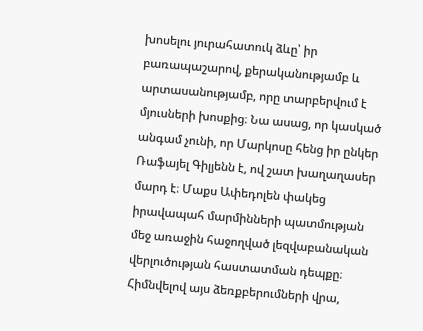խոսելու յուրահատուկ ձևը՝ իր բառապաշարով, քերականությամբ և արտասանությամբ, որը տարբերվում է մյուսների խոսքից։ Նա ասաց, որ կասկած անգամ չունի, որ Մարկոսը հենց իր ընկեր Ռաֆայել Գիլյենն է, ով շատ խաղաղասեր մարդ է։ Մաքս Ափեդոլեն փակեց իրավապահ մարմինների պատմության մեջ առաջին հաջողված լեզվաբանական վերլուծության հաստատման դեպքը։ Հիմնվելով այս ձեռքբերումների վրա,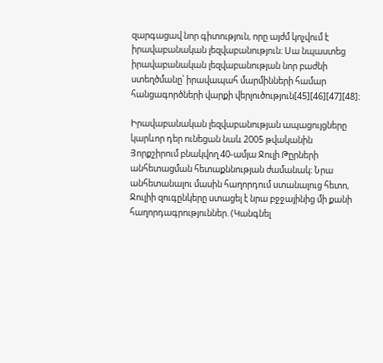զարգացավ նոր գիտություն, որը այժմ կոչվում է իրավաբանական լեզվաբանություն։ Սա նպաստեց իրավաբանական լեզվաբանության նոր բաժնի ստեղծմանը՝ իրավապահ մարմինների համար հանցագործների վարքի վերլուծություն[45][46][47][48]։

Իրավաբանական լեզվաբանության ապացույցները կարևոր դեր ունեցան նաև 2005 թվականին Յորքշիրում բնակվող 40-ամյա Ջուլի Թըրների անհետացման հետաքննության ժամանակ։ Նրա անհետանալու մասին հաղորդում ստանալուց հետո, Ջուլիի զուգընկերը ստացել է նրա բջջայինից մի քանի հաղորդագրություններ. (Կանգնել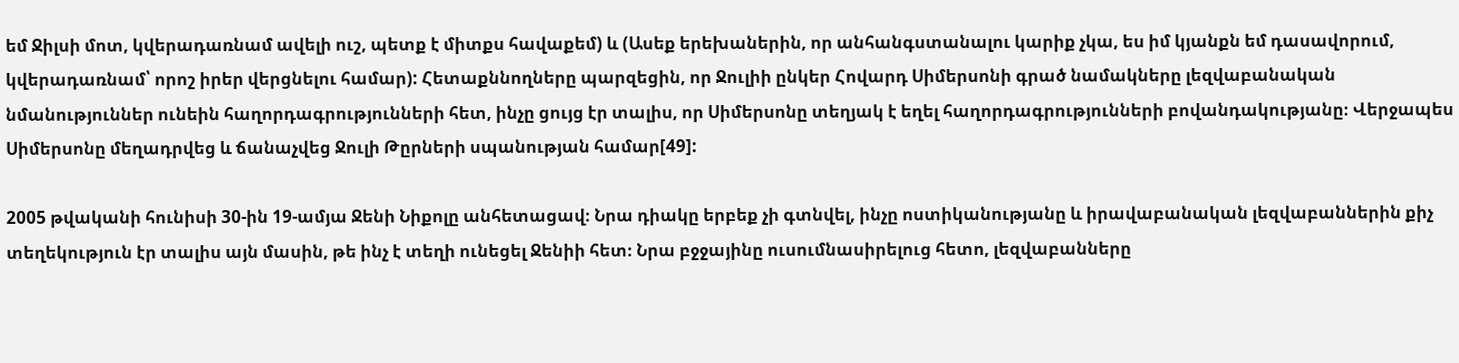եմ Ջիլսի մոտ, կվերադառնամ ավելի ուշ, պետք է միտքս հավաքեմ) և (Ասեք երեխաներին, որ անհանգստանալու կարիք չկա, ես իմ կյանքն եմ դասավորում, կվերադառնամ՝ որոշ իրեր վերցնելու համար): Հետաքննողները պարզեցին, որ Ջուլիի ընկեր Հովարդ Սիմերսոնի գրած նամակները լեզվաբանական նմանություններ ունեին հաղորդագրությունների հետ, ինչը ցույց էր տալիս, որ Սիմերսոնը տեղյակ է եղել հաղորդագրությունների բովանդակությանը։ Վերջապես Սիմերսոնը մեղադրվեց և ճանաչվեց Ջուլի Թըրների սպանության համար[49]:

2005 թվականի հունիսի 30-ին 19-ամյա Ջենի Նիքոլը անհետացավ։ Նրա դիակը երբեք չի գտնվել, ինչը ոստիկանությանը և իրավաբանական լեզվաբաններին քիչ տեղեկություն էր տալիս այն մասին, թե ինչ է տեղի ունեցել Ջենիի հետ։ Նրա բջջայինը ուսումնասիրելուց հետո, լեզվաբանները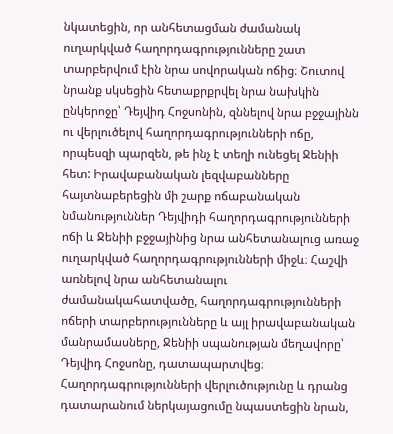նկատեցին, որ անհետացման ժամանակ ուղարկված հաղորդագրությունները շատ տարբերվում էին նրա սովորական ոճից։ Շուտով նրանք սկսեցին հետաքրքրվել նրա նախկին ընկերոջը՝ Դեյվիդ Հոջսոնին, զննելով նրա բջջայինն ու վերլուծելով հաղորդագրությունների ոճը, որպեսզի պարզեն, թե ինչ է տեղի ունեցել Ջենիի հետ: Իրավաբանական լեզվաբանները հայտնաբերեցին մի շարք ոճաբանական նմանություններ Դեյվիդի հաղորդագրությունների ոճի և Ջենիի բջջայինից նրա անհետանալուց առաջ ուղարկված հաղորդագրությունների միջև։ Հաշվի առնելով նրա անհետանալու ժամանակահատվածը, հաղորդագրությունների ոճերի տարբերությունները և այլ իրավաբանական մանրամասները, Ջենիի սպանության մեղավորը՝ Դեյվիդ Հոջսոնը, դատապարտվեց։ Հաղորդագրությունների վերլուծությունը և դրանց դատարանում ներկայացումը նպաստեցին նրան,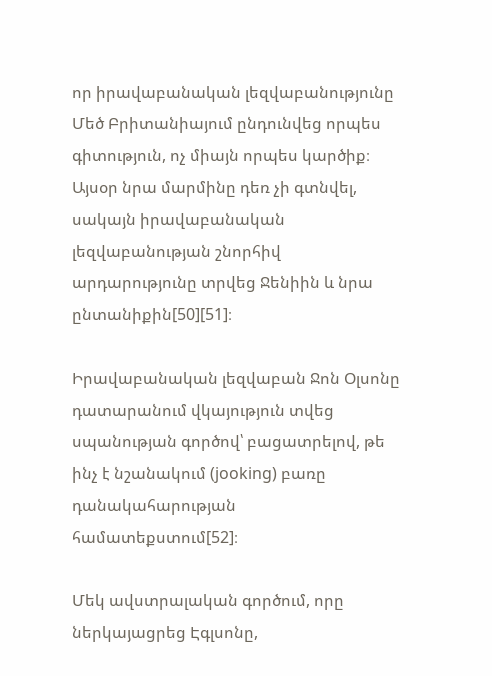որ իրավաբանական լեզվաբանությունը Մեծ Բրիտանիայում ընդունվեց որպես գիտություն, ոչ միայն որպես կարծիք։ Այսօր նրա մարմինը դեռ չի գտնվել, սակայն իրավաբանական լեզվաբանության շնորհիվ արդարությունը տրվեց Ջենիին և նրա ընտանիքին[50][51]։

Իրավաբանական լեզվաբան Ջոն Օլսոնը դատարանում վկայություն տվեց սպանության գործով՝ բացատրելով, թե ինչ է նշանակում (jooking) բառը դանակահարության համատեքստում[52]։

Մեկ ավստրալական գործում, որը ներկայացրեց Էգլսոնը,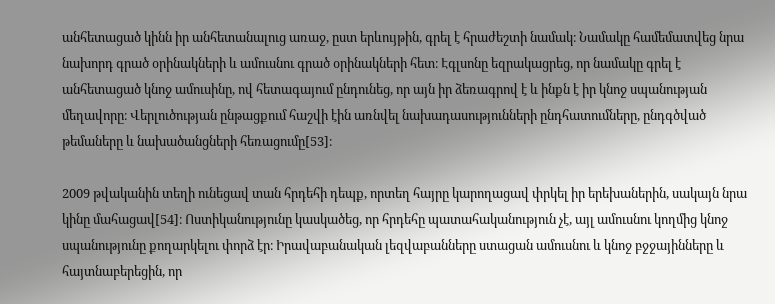անհետացած կինն իր անհետանալուց առաջ, ըստ երևույթին, գրել է հրաժեշտի նամակ։ Նամակը համեմատվեց նրա նախորդ գրած օրինակների և ամուսնու գրած օրինակների հետ։ Էգլսոնը եզրակացրեց, որ նամակը գրել է անհետացած կնոջ ամուսինը, ով հետագայում ընդունեց, որ այն իր ձեռագրով է և ինքն է իր կնոջ սպանության մեղավորը։ Վերլուծության ընթացքում հաշվի էին առնվել նախադասությունների ընդհատումները, ընդգծված թեմաները և նախածանցների հեռացումը[53]։

2009 թվականին տեղի ունեցավ տան հրդեհի դեպք, որտեղ հայրը կարողացավ փրկել իր երեխաներին, սակայն նրա կինը մահացավ[54]։ Ոստիկանությունը կասկածեց, որ հրդեհը պատահականություն չէ, այլ ամուսնու կողմից կնոջ սպանությունը քողարկելու փորձ էր։ Իրավաբանական լեզվաբանները ստացան ամուսնու և կնոջ բջջայինները և հայտնաբերեցին, որ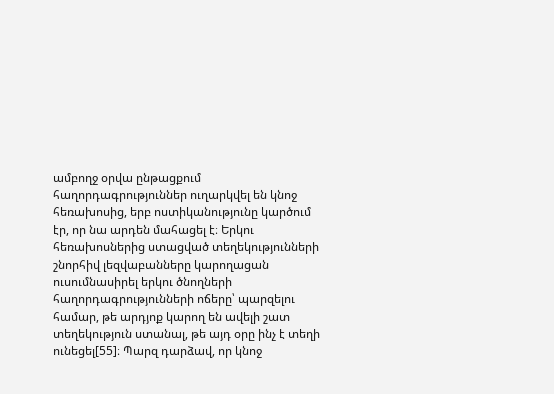ամբողջ օրվա ընթացքում հաղորդագրություններ ուղարկվել են կնոջ հեռախոսից, երբ ոստիկանությունը կարծում էր, որ նա արդեն մահացել է։ Երկու հեռախոսներից ստացված տեղեկությունների շնորհիվ լեզվաբանները կարողացան ուսումնասիրել երկու ծնողների հաղորդագրությունների ոճերը՝ պարզելու համար, թե արդյոք կարող են ավելի շատ տեղեկություն ստանալ, թե այդ օրը ինչ է տեղի ունեցել[55]։ Պարզ դարձավ, որ կնոջ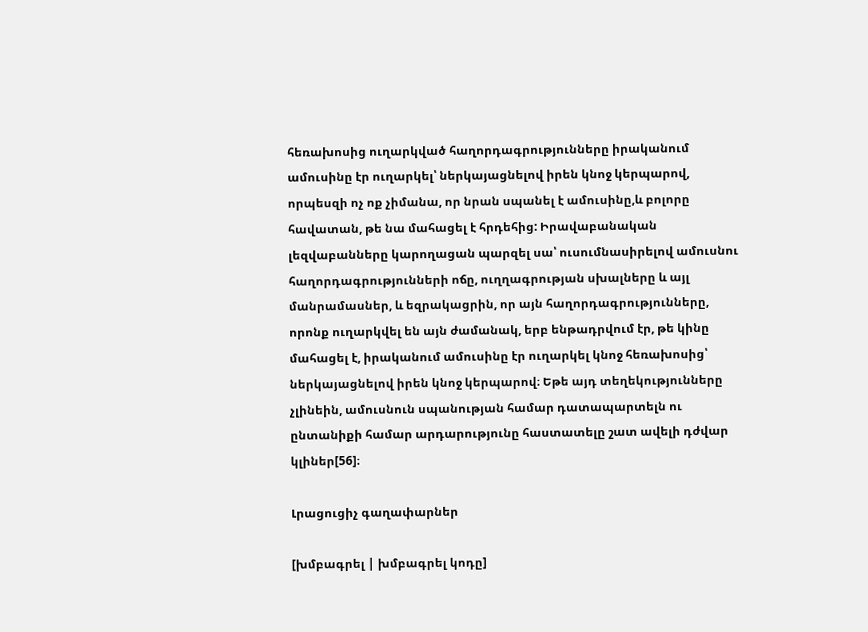հեռախոսից ուղարկված հաղորդագրությունները իրականում ամուսինը էր ուղարկել՝ ներկայացնելով իրեն կնոջ կերպարով, որպեսզի ոչ ոք չիմանա, որ նրան սպանել է ամուսինը,և բոլորը հավատան, թե նա մահացել է հրդեհից: Իրավաբանական լեզվաբանները կարողացան պարզել սա՝ ուսումնասիրելով ամուսնու հաղորդագրությունների ոճը, ուղղագրության սխալները և այլ մանրամասներ, և եզրակացրին, որ այն հաղորդագրությունները, որոնք ուղարկվել են այն ժամանակ, երբ ենթադրվում էր, թե կինը մահացել է, իրականում ամուսինը էր ուղարկել կնոջ հեռախոսից՝ ներկայացնելով իրեն կնոջ կերպարով։ Եթե այդ տեղեկությունները չլինեին, ամուսնուն սպանության համար դատապարտելն ու ընտանիքի համար արդարությունը հաստատելը շատ ավելի դժվար կլիներ[56]։

Լրացուցիչ գաղափարներ

[խմբագրել | խմբագրել կոդը]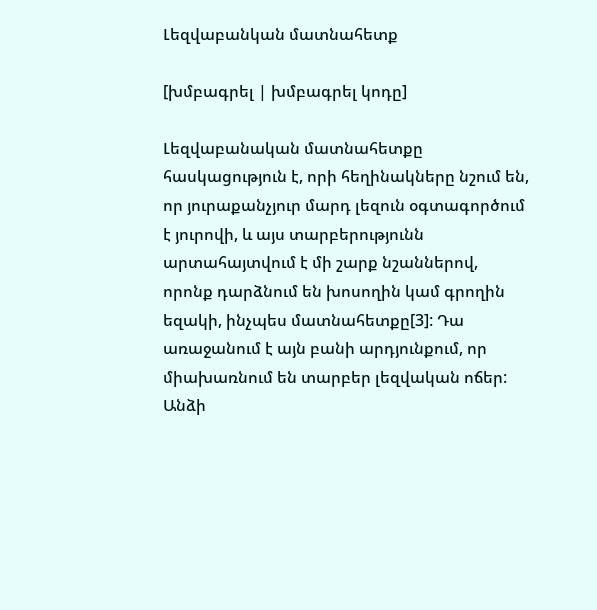Լեզվաբանկան մատնահետք

[խմբագրել | խմբագրել կոդը]

Լեզվաբանական մատնահետքը հասկացություն է, որի հեղինակները նշում են, որ յուրաքանչյուր մարդ լեզուն օգտագործում է յուրովի, և այս տարբերությունն արտահայտվում է մի շարք նշաններով, որոնք դարձնում են խոսողին կամ գրողին եզակի, ինչպես մատնահետքը[3]: Դա առաջանում է այն բանի արդյունքում, որ միախառնում են տարբեր լեզվական ոճեր: Անձի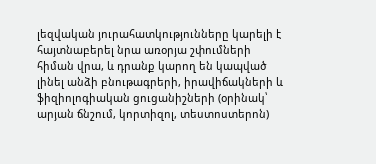լեզվական յուրահատկությունները կարելի է հայտնաբերել նրա առօրյա շփումների հիման վրա, և դրանք կարող են կապված լինել անձի բնութագրերի, իրավիճակների և ֆիզիոլոգիական ցուցանիշների (օրինակ՝ արյան ճնշում, կորտիզոլ, տեստոստերոն)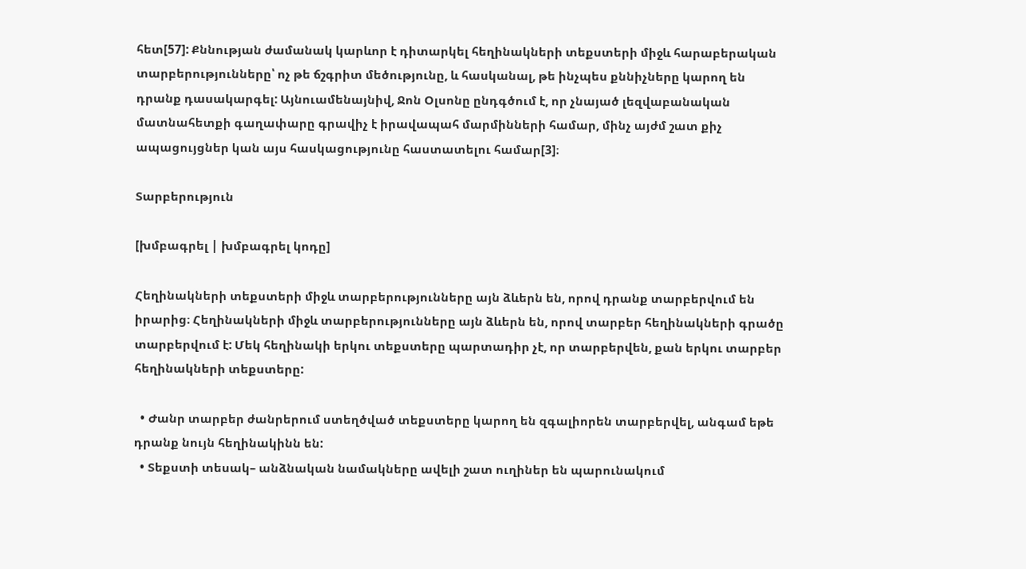հետ[57]: Քննության ժամանակ կարևոր է դիտարկել հեղինակների տեքստերի միջև հարաբերական տարբերությունները՝ ոչ թե ճշգրիտ մեծությունը, և հասկանալ, թե ինչպես քննիչները կարող են դրանք դասակարգել: Այնուամենայնիվ, Ջոն Օլսոնը ընդգծում է, որ չնայած լեզվաբանական մատնահետքի գաղափարը գրավիչ է իրավապահ մարմինների համար, մինչ այժմ շատ քիչ ապացույցներ կան այս հասկացությունը հաստատելու համար[3]։

Տարբերություն

[խմբագրել | խմբագրել կոդը]

Հեղինակների տեքստերի միջև տարբերությունները այն ձևերն են, որով դրանք տարբերվում են իրարից։ Հեղինակների միջև տարբերությունները այն ձևերն են, որով տարբեր հեղինակների գրածը տարբերվում է: Մեկ հեղինակի երկու տեքստերը պարտադիր չէ, որ տարբերվեն, քան երկու տարբեր հեղինակների տեքստերը:

  • Ժանր տարբեր ժանրերում ստեղծված տեքստերը կարող են զգալիորեն տարբերվել, անգամ եթե դրանք նույն հեղինակինն են:
  • Տեքստի տեսակ– անձնական նամակները ավելի շատ ուղիներ են պարունակում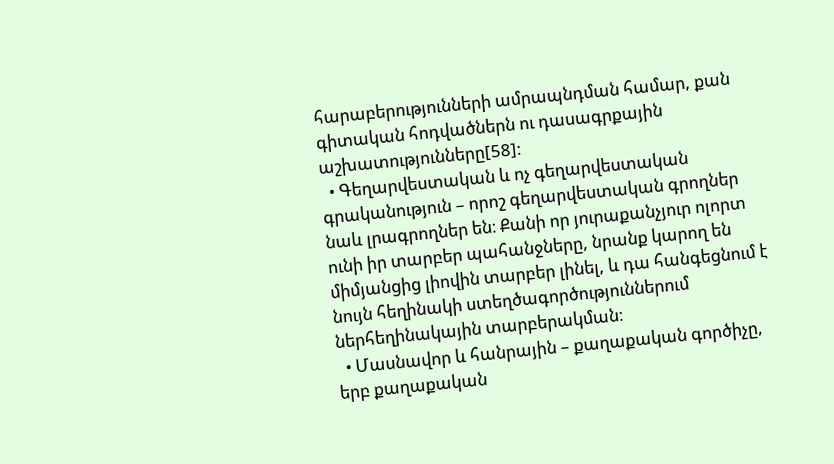հարաբերությունների ամրապնդման համար, քան գիտական հոդվածներն ու դասագրքային աշխատությունները[58]:
  • Գեղարվեստական և ոչ գեղարվեստական գրականություն – որոշ գեղարվեստական գրողներ նաև լրագրողներ են։ Քանի որ յուրաքանչյուր ոլորտ ունի իր տարբեր պահանջները, նրանք կարող են միմյանցից լիովին տարբեր լինել, և դա հանգեցնում է նույն հեղինակի ստեղծագործություններում ներհեղինակային տարբերակման։
  • Մասնավոր և հանրային – քաղաքական գործիչը, երբ քաղաքական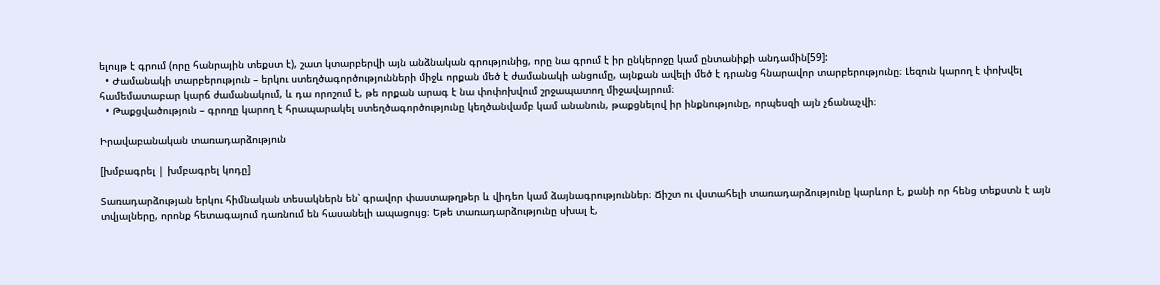ելույթ է գրում (որը հանրային տեքստ է), շատ կտարբերվի այն անձնական գրությունից, որը նա գրում է իր ընկերոջը կամ ընտանիքի անդամին[59]:
  • Ժամանակի տարբերություն – երկու ստեղծագործությունների միջև որքան մեծ է ժամանակի անցումը, այնքան ավելի մեծ է դրանց հնարավոր տարբերությունը։ Լեզուն կարող է փոխվել համեմատաբար կարճ ժամանակում, և դա որոշում է, թե որքան արագ է նա փոփոխվում շրջապատող միջավայրում։
  • Թաքցվածություն – գրողը կարող է հրապարակել ստեղծագործությունը կեղծանվամբ կամ անանուն, թաքցնելով իր ինքնությունը, որպեսզի այն չճանաչվի։

Իրավաբանական տառադարձություն

[խմբագրել | խմբագրել կոդը]

Տառադարձության երկու հիմնական տեսակներն են՝ գրավոր փաստաթղթեր և վիդեո կամ ձայնագրություններ։ Ճիշտ ու վստահելի տառադարձությունը կարևոր է, քանի որ հենց տեքստն է այն տվյալները, որոնք հետագայում դառնում են հասանելի ապացույց։ Եթե տառադարձությունը սխալ է,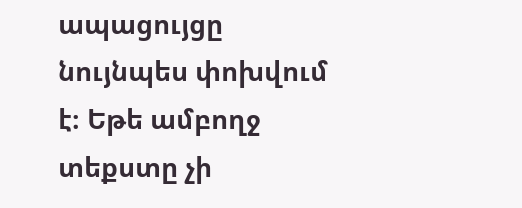ապացույցը նույնպես փոխվում է։ Եթե ամբողջ տեքստը չի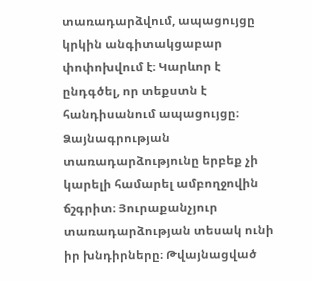տառադարձվում, ապացույցը կրկին անգիտակցաբար փոփոխվում է։ Կարևոր է ընդգծել, որ տեքստն է հանդիսանում ապացույցը։ Ձայնագրության տառադարձությունը երբեք չի կարելի համարել ամբողջովին ճշգրիտ։ Յուրաքանչյուր տառադարձության տեսակ ունի իր խնդիրները։ Թվայնացված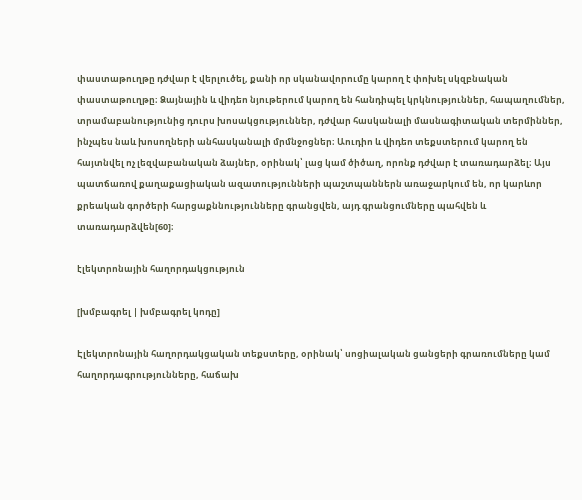փաստաթուղթը դժվար է վերլուծել, քանի որ սկանավորումը կարող է փոխել սկզբնական փաստաթուղթը։ Ձայնային և վիդեո նյութերում կարող են հանդիպել կրկնություններ, հապաղումներ, տրամաբանությունից դուրս խոսակցություններ, դժվար հասկանալի մասնագիտական տերմիններ, ինչպես նաև խոսողների անհասկանալի մրմնջոցներ։ Աուդիո և վիդեո տեքստերում կարող են հայտնվել ոչ լեզվաբանական ձայներ, օրինակ՝ լաց կամ ծիծաղ, որոնք դժվար է տառադարձել։ Այս պատճառով քաղաքացիական ազատությունների պաշտպաններն առաջարկում են, որ կարևոր քրեական գործերի հարցաքննությունները գրանցվեն, այդ գրանցումները պահվեն և տառադարձվեն[60]։

էլեկտրոնային հաղորդակցություն

[խմբագրել | խմբագրել կոդը]

Էլեկտրոնային հաղորդակցական տեքստերը, օրինակ՝ սոցիալական ցանցերի գրառումները կամ հաղորդագրությունները, հաճախ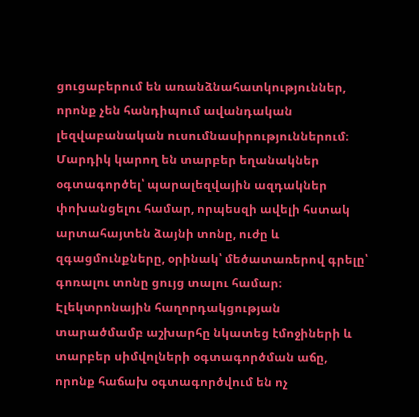ցուցաբերում են առանձնահատկություններ, որոնք չեն հանդիպում ավանդական լեզվաբանական ուսումնասիրություններում։ Մարդիկ կարող են տարբեր եղանակներ օգտագործել՝ պարալեզվային ազդակներ փոխանցելու համար, որպեսզի ավելի հստակ արտահայտեն ձայնի տոնը, ուժը և զգացմունքները, օրինակ՝ մեծատառերով գրելը՝ գոռալու տոնը ցույց տալու համար։ Էլեկտրոնային հաղորդակցության տարածմամբ աշխարհը նկատեց էմոջիների և տարբեր սիմվոլների օգտագործման աճը, որոնք հաճախ օգտագործվում են ոչ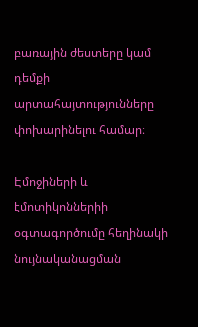բառային ժեստերը կամ դեմքի արտահայտությունները փոխարինելու համար։

Էմոջիների և էմոտիկոններիի օգտագործումը հեղինակի նույնականացման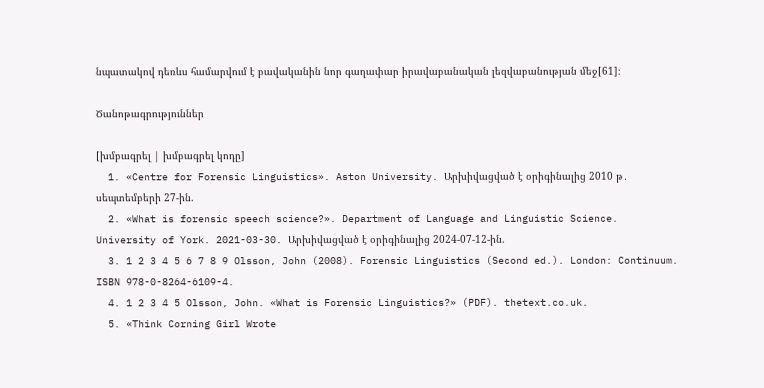նպատակով դեռևս համարվում է բավականին նոր գաղափար իրավաբանական լեզվաբանության մեջ[61]։

Ծանոթագրություններ

[խմբագրել | խմբագրել կոդը]
  1. «Centre for Forensic Linguistics». Aston University. Արխիվացված է օրիգինալից 2010 թ․ սեպտեմբերի 27-ին.
  2. «What is forensic speech science?». Department of Language and Linguistic Science. University of York. 2021-03-30. Արխիվացված է օրիգինալից 2024-07-12-ին.
  3. 1 2 3 4 5 6 7 8 9 Olsson, John (2008). Forensic Linguistics (Second ed.). London: Continuum. ISBN 978-0-8264-6109-4.
  4. 1 2 3 4 5 Olsson, John. «What is Forensic Linguistics?» (PDF). thetext.co.uk.
  5. «Think Corning Girl Wrote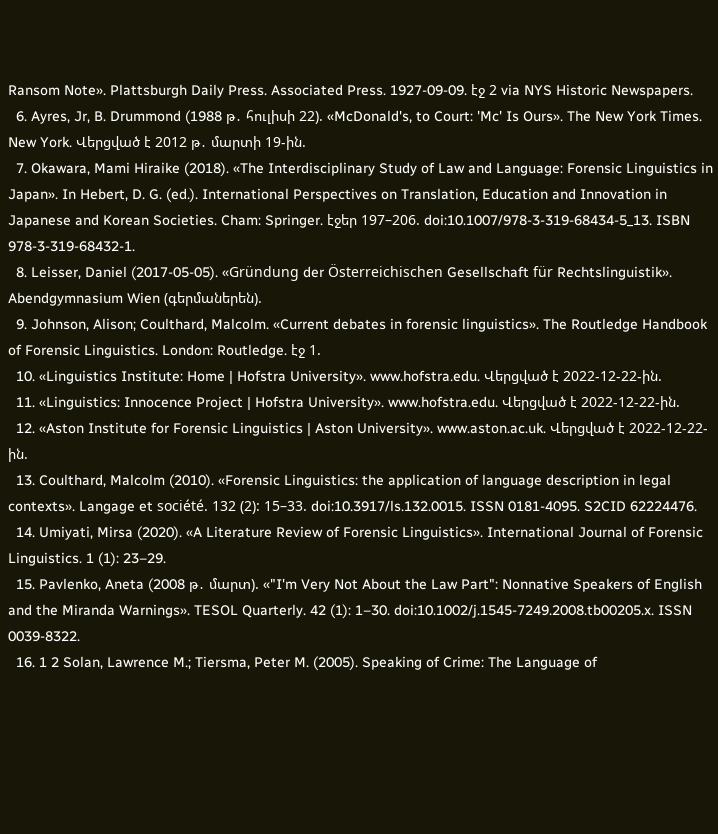Ransom Note». Plattsburgh Daily Press. Associated Press. 1927-09-09. էջ 2 via NYS Historic Newspapers.
  6. Ayres, Jr, B. Drummond (1988 թ․ հուլիսի 22). «McDonald's, to Court: 'Mc' Is Ours». The New York Times. New York. Վերցված է 2012 թ․ մարտի 19-ին.
  7. Okawara, Mami Hiraike (2018). «The Interdisciplinary Study of Law and Language: Forensic Linguistics in Japan». In Hebert, D. G. (ed.). International Perspectives on Translation, Education and Innovation in Japanese and Korean Societies. Cham: Springer. էջեր 197–206. doi:10.1007/978-3-319-68434-5_13. ISBN 978-3-319-68432-1.
  8. Leisser, Daniel (2017-05-05). «Gründung der Österreichischen Gesellschaft für Rechtslinguistik». Abendgymnasium Wien (գերմաներեն).
  9. Johnson, Alison; Coulthard, Malcolm. «Current debates in forensic linguistics». The Routledge Handbook of Forensic Linguistics. London: Routledge. էջ 1.
  10. «Linguistics Institute: Home | Hofstra University». www.hofstra.edu. Վերցված է 2022-12-22-ին.
  11. «Linguistics: Innocence Project | Hofstra University». www.hofstra.edu. Վերցված է 2022-12-22-ին.
  12. «Aston Institute for Forensic Linguistics | Aston University». www.aston.ac.uk. Վերցված է 2022-12-22-ին.
  13. Coulthard, Malcolm (2010). «Forensic Linguistics: the application of language description in legal contexts». Langage et société. 132 (2): 15–33. doi:10.3917/ls.132.0015. ISSN 0181-4095. S2CID 62224476.
  14. Umiyati, Mirsa (2020). «A Literature Review of Forensic Linguistics». International Journal of Forensic Linguistics. 1 (1): 23–29.
  15. Pavlenko, Aneta (2008 թ․ մարտ). «"I'm Very Not About the Law Part": Nonnative Speakers of English and the Miranda Warnings». TESOL Quarterly. 42 (1): 1–30. doi:10.1002/j.1545-7249.2008.tb00205.x. ISSN 0039-8322.
  16. 1 2 Solan, Lawrence M.; Tiersma, Peter M. (2005). Speaking of Crime: The Language of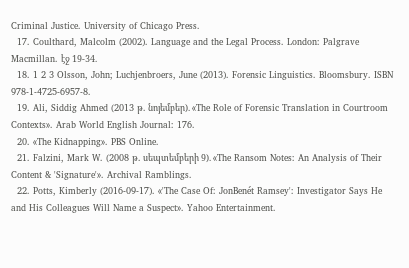Criminal Justice. University of Chicago Press.
  17. Coulthard, Malcolm (2002). Language and the Legal Process. London: Palgrave Macmillan. էջ 19-34.
  18. 1 2 3 Olsson, John; Luchjenbroers, June (2013). Forensic Linguistics. Bloomsbury. ISBN 978-1-4725-6957-8.
  19. Ali, Siddig Ahmed (2013 թ․ նոյեմբեր). «The Role of Forensic Translation in Courtroom Contexts». Arab World English Journal: 176.
  20. «The Kidnapping». PBS Online.
  21. Falzini, Mark W. (2008 թ․ սեպտեմբերի 9). «The Ransom Notes: An Analysis of Their Content & 'Signature'». Archival Ramblings.
  22. Potts, Kimberly (2016-09-17). «'The Case Of: JonBenét Ramsey': Investigator Says He and His Colleagues Will Name a Suspect». Yahoo Entertainment.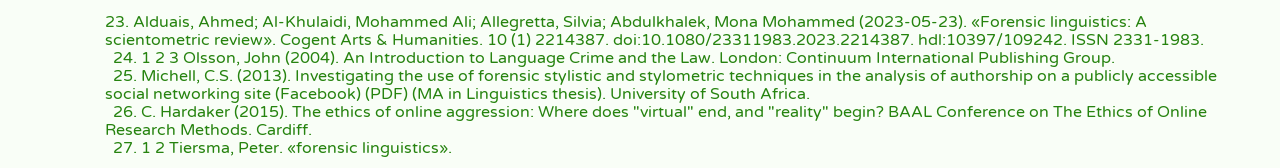23. Alduais, Ahmed; Al-Khulaidi, Mohammed Ali; Allegretta, Silvia; Abdulkhalek, Mona Mohammed (2023-05-23). «Forensic linguistics: A scientometric review». Cogent Arts & Humanities. 10 (1) 2214387. doi:10.1080/23311983.2023.2214387. hdl:10397/109242. ISSN 2331-1983.
  24. 1 2 3 Olsson, John (2004). An Introduction to Language Crime and the Law. London: Continuum International Publishing Group.
  25. Michell, C.S. (2013). Investigating the use of forensic stylistic and stylometric techniques in the analysis of authorship on a publicly accessible social networking site (Facebook) (PDF) (MA in Linguistics thesis). University of South Africa.
  26. C. Hardaker (2015). The ethics of online aggression: Where does "virtual" end, and "reality" begin? BAAL Conference on The Ethics of Online Research Methods. Cardiff.
  27. 1 2 Tiersma, Peter. «forensic linguistics».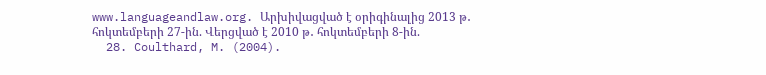www.languageandlaw.org. Արխիվացված է օրիգինալից 2013 թ․ հոկտեմբերի 27-ին. Վերցված է 2010 թ․ հոկտեմբերի 8-ին.
  28. Coulthard, M. (2004).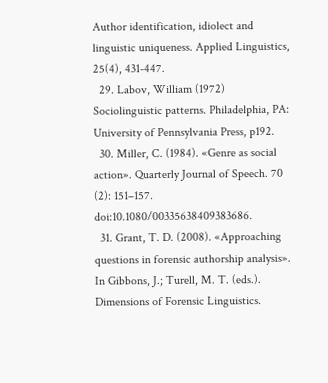Author identification, idiolect and linguistic uniqueness. Applied Linguistics, 25(4), 431-447.
  29. Labov, William (1972) Sociolinguistic patterns. Philadelphia, PA: University of Pennsylvania Press, p192.
  30. Miller, C. (1984). «Genre as social action». Quarterly Journal of Speech. 70 (2): 151–157. doi:10.1080/00335638409383686.
  31. Grant, T. D. (2008). «Approaching questions in forensic authorship analysis». In Gibbons, J.; Turell, M. T. (eds.). Dimensions of Forensic Linguistics.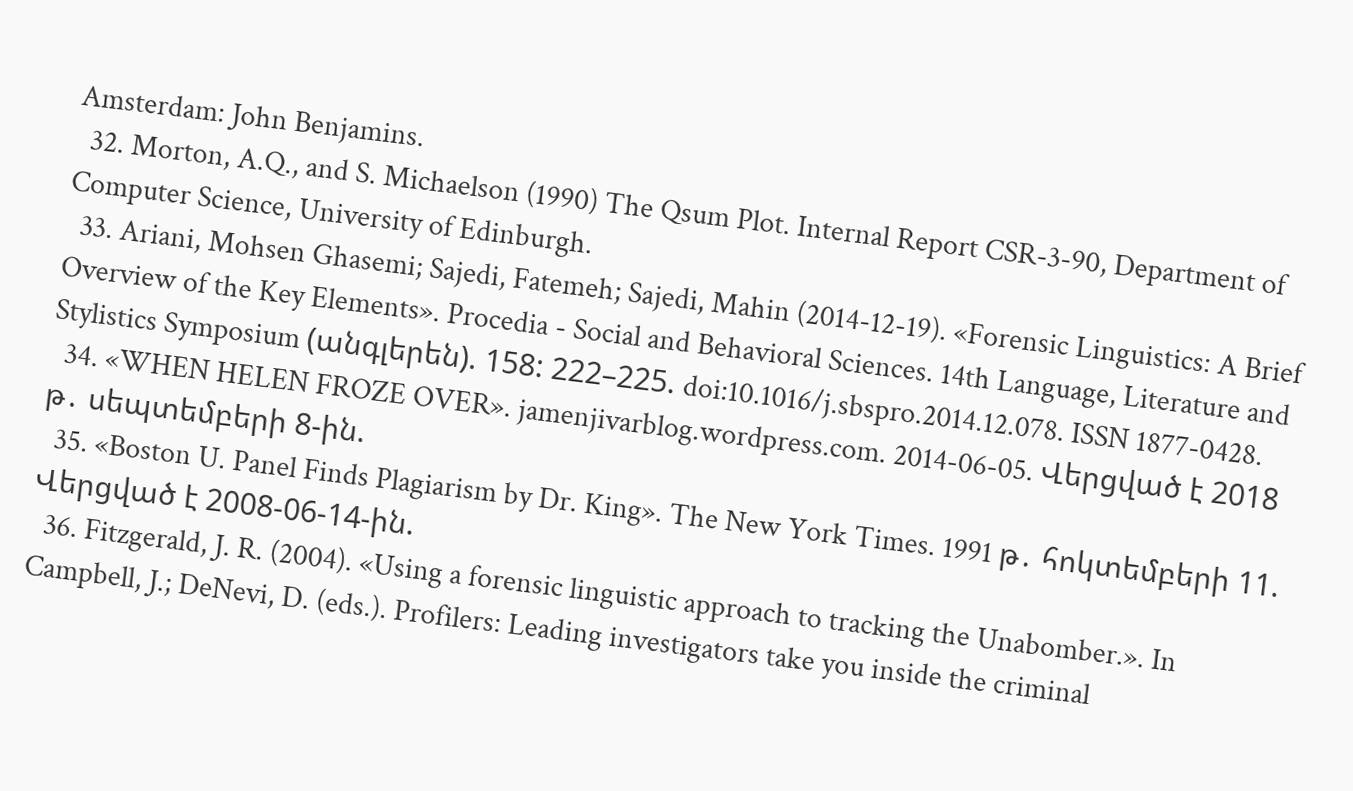Amsterdam: John Benjamins.
  32. Morton, A.Q., and S. Michaelson (1990) The Qsum Plot. Internal Report CSR-3-90, Department of Computer Science, University of Edinburgh.
  33. Ariani, Mohsen Ghasemi; Sajedi, Fatemeh; Sajedi, Mahin (2014-12-19). «Forensic Linguistics: A Brief Overview of the Key Elements». Procedia - Social and Behavioral Sciences. 14th Language, Literature and Stylistics Symposium (անգլերեն). 158: 222–225. doi:10.1016/j.sbspro.2014.12.078. ISSN 1877-0428.
  34. «WHEN HELEN FROZE OVER». jamenjivarblog.wordpress.com. 2014-06-05. Վերցված է 2018 թ․ սեպտեմբերի 8-ին.
  35. «Boston U. Panel Finds Plagiarism by Dr. King». The New York Times. 1991 թ․ հոկտեմբերի 11. Վերցված է 2008-06-14-ին.
  36. Fitzgerald, J. R. (2004). «Using a forensic linguistic approach to tracking the Unabomber.». In Campbell, J.; DeNevi, D. (eds.). Profilers: Leading investigators take you inside the criminal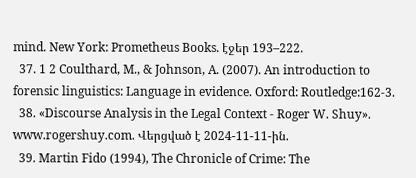mind. New York: Prometheus Books. էջեր 193–222.
  37. 1 2 Coulthard, M., & Johnson, A. (2007). An introduction to forensic linguistics: Language in evidence. Oxford: Routledge:162-3.
  38. «Discourse Analysis in the Legal Context - Roger W. Shuy». www.rogershuy.com. Վերցված է 2024-11-11-ին.
  39. Martin Fido (1994), The Chronicle of Crime: The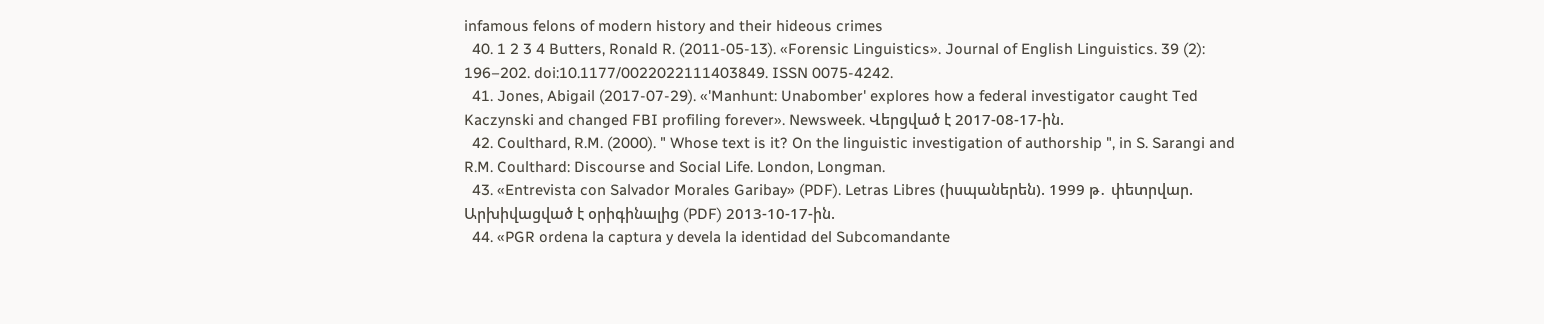infamous felons of modern history and their hideous crimes
  40. 1 2 3 4 Butters, Ronald R. (2011-05-13). «Forensic Linguistics». Journal of English Linguistics. 39 (2): 196–202. doi:10.1177/0022022111403849. ISSN 0075-4242.
  41. Jones, Abigail (2017-07-29). «'Manhunt: Unabomber' explores how a federal investigator caught Ted Kaczynski and changed FBI profiling forever». Newsweek. Վերցված է 2017-08-17-ին.
  42. Coulthard, R.M. (2000). " Whose text is it? On the linguistic investigation of authorship ", in S. Sarangi and R.M. Coulthard: Discourse and Social Life. London, Longman.
  43. «Entrevista con Salvador Morales Garibay» (PDF). Letras Libres (իսպաներեն). 1999 թ․ փետրվար. Արխիվացված է օրիգինալից (PDF) 2013-10-17-ին.
  44. «PGR ordena la captura y devela la identidad del Subcomandante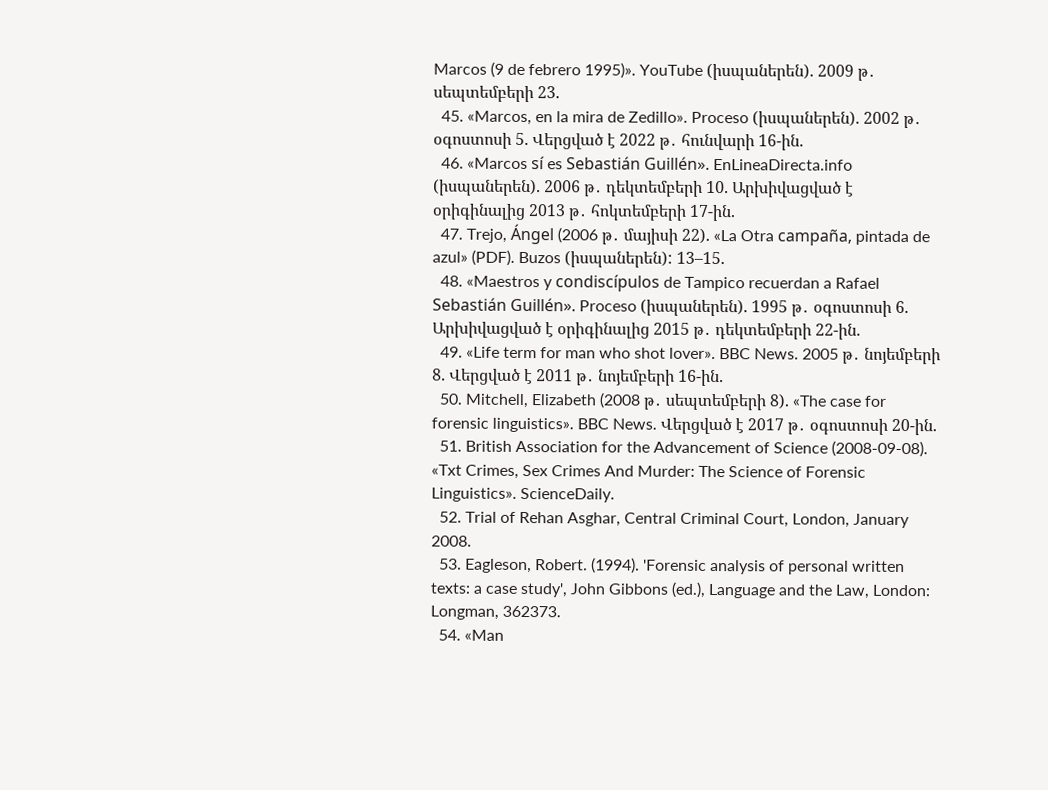Marcos (9 de febrero 1995)». YouTube (իսպաներեն). 2009 թ․ սեպտեմբերի 23.
  45. «Marcos, en la mira de Zedillo». Proceso (իսպաներեն). 2002 թ․ օգոստոսի 5. Վերցված է 2022 թ․ հունվարի 16-ին.
  46. «Marcos sí es Sebastián Guillén». EnLineaDirecta.info (իսպաներեն). 2006 թ․ դեկտեմբերի 10. Արխիվացված է օրիգինալից 2013 թ․ հոկտեմբերի 17-ին.
  47. Trejo, Ángel (2006 թ․ մայիսի 22). «La Otra campaña, pintada de azul» (PDF). Buzos (իսպաներեն): 13–15.
  48. «Maestros y condiscípulos de Tampico recuerdan a Rafael Sebastián Guillén». Proceso (իսպաներեն). 1995 թ․ օգոստոսի 6. Արխիվացված է օրիգինալից 2015 թ․ դեկտեմբերի 22-ին.
  49. «Life term for man who shot lover». BBC News. 2005 թ․ նոյեմբերի 8. Վերցված է 2011 թ․ նոյեմբերի 16-ին.
  50. Mitchell, Elizabeth (2008 թ․ սեպտեմբերի 8). «The case for forensic linguistics». BBC News. Վերցված է 2017 թ․ օգոստոսի 20-ին.
  51. British Association for the Advancement of Science (2008-09-08). «Txt Crimes, Sex Crimes And Murder: The Science of Forensic Linguistics». ScienceDaily.
  52. Trial of Rehan Asghar, Central Criminal Court, London, January 2008.
  53. Eagleson, Robert. (1994). 'Forensic analysis of personal written texts: a case study', John Gibbons (ed.), Language and the Law, London: Longman, 362373.
  54. «Man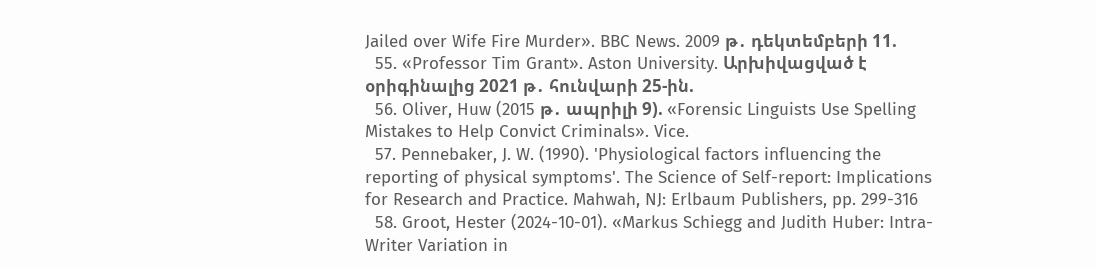Jailed over Wife Fire Murder». BBC News. 2009 թ․ դեկտեմբերի 11.
  55. «Professor Tim Grant». Aston University. Արխիվացված է օրիգինալից 2021 թ․ հունվարի 25-ին.
  56. Oliver, Huw (2015 թ․ ապրիլի 9). «Forensic Linguists Use Spelling Mistakes to Help Convict Criminals». Vice.
  57. Pennebaker, J. W. (1990). 'Physiological factors influencing the reporting of physical symptoms'. The Science of Self-report: Implications for Research and Practice. Mahwah, NJ: Erlbaum Publishers, pp. 299-316
  58. Groot, Hester (2024-10-01). «Markus Schiegg and Judith Huber: Intra-Writer Variation in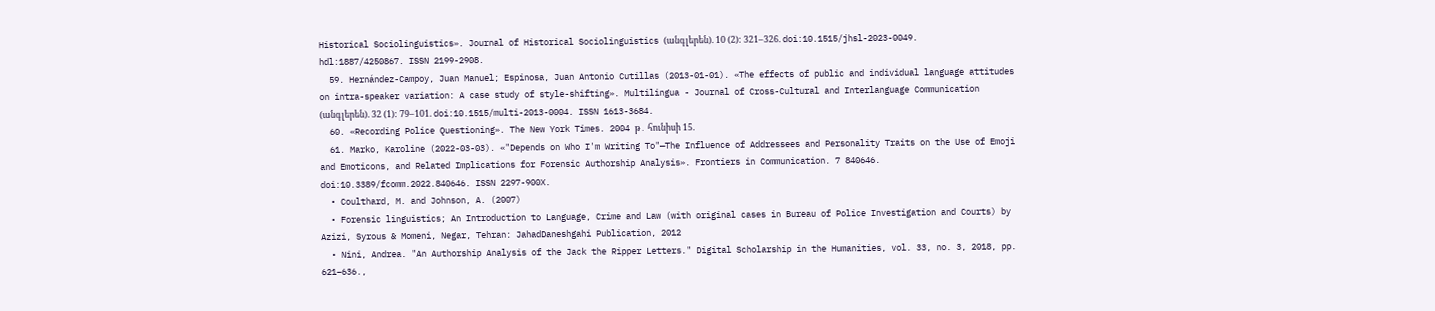Historical Sociolinguistics». Journal of Historical Sociolinguistics (անգլերեն). 10 (2): 321–326. doi:10.1515/jhsl-2023-0049. hdl:1887/4250867. ISSN 2199-2908.
  59. Hernández-Campoy, Juan Manuel; Espinosa, Juan Antonio Cutillas (2013-01-01). «The effects of public and individual language attitudes on intra-speaker variation: A case study of style-shifting». Multilingua - Journal of Cross-Cultural and Interlanguage Communication (անգլերեն). 32 (1): 79–101. doi:10.1515/multi-2013-0004. ISSN 1613-3684.
  60. «Recording Police Questioning». The New York Times. 2004 թ․ հունիսի 15.
  61. Marko, Karoline (2022-03-03). «"Depends on Who I'm Writing To"—The Influence of Addressees and Personality Traits on the Use of Emoji and Emoticons, and Related Implications for Forensic Authorship Analysis». Frontiers in Communication. 7 840646. doi:10.3389/fcomm.2022.840646. ISSN 2297-900X.
  • Coulthard, M. and Johnson, A. (2007)
  • Forensic linguistics; An Introduction to Language, Crime and Law (with original cases in Bureau of Police Investigation and Courts) by Azizi, Syrous & Momeni, Negar, Tehran: JahadDaneshgahi Publication, 2012
  • Nini, Andrea. "An Authorship Analysis of the Jack the Ripper Letters." Digital Scholarship in the Humanities, vol. 33, no. 3, 2018, pp. 621–636.,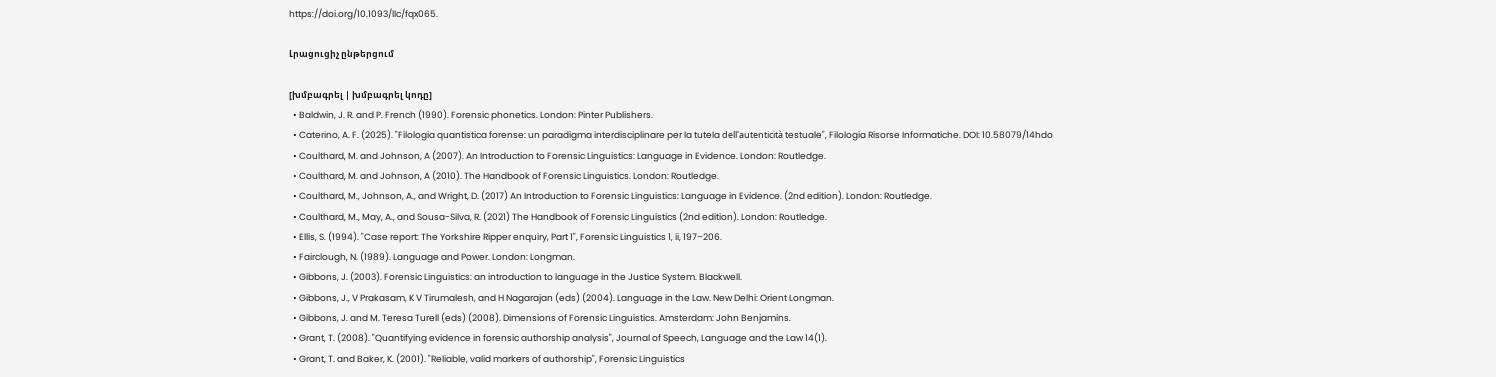https://doi.org/10.1093/llc/fqx065.

Լրացուցիչ ընթերցում

[խմբագրել | խմբագրել կոդը]
  • Baldwin, J. R. and P. French (1990). Forensic phonetics. London: Pinter Publishers.
  • Caterino, A. F. (2025). "Filologia quantistica forense: un paradigma interdisciplinare per la tutela dell'autenticità testuale", Filologia Risorse Informatiche. DOI: 10.58079/14hdo
  • Coulthard, M. and Johnson, A (2007). An Introduction to Forensic Linguistics: Language in Evidence. London: Routledge.
  • Coulthard, M. and Johnson, A (2010). The Handbook of Forensic Linguistics. London: Routledge.
  • Coulthard, M., Johnson, A., and Wright, D. (2017) An Introduction to Forensic Linguistics: Language in Evidence. (2nd edition). London: Routledge.
  • Coulthard, M., May, A., and Sousa-Silva, R. (2021) The Handbook of Forensic Linguistics (2nd edition). London: Routledge.
  • Ellis, S. (1994). "Case report: The Yorkshire Ripper enquiry, Part 1", Forensic Linguistics 1, ii, 197–206.
  • Fairclough, N. (1989). Language and Power. London: Longman.
  • Gibbons, J. (2003). Forensic Linguistics: an introduction to language in the Justice System. Blackwell.
  • Gibbons, J., V Prakasam, K V Tirumalesh, and H Nagarajan (eds) (2004). Language in the Law. New Delhi: Orient Longman.
  • Gibbons, J. and M. Teresa Turell (eds) (2008). Dimensions of Forensic Linguistics. Amsterdam: John Benjamins.
  • Grant, T. (2008). "Quantifying evidence in forensic authorship analysis", Journal of Speech, Language and the Law 14(1).
  • Grant, T. and Baker, K. (2001). "Reliable, valid markers of authorship", Forensic Linguistics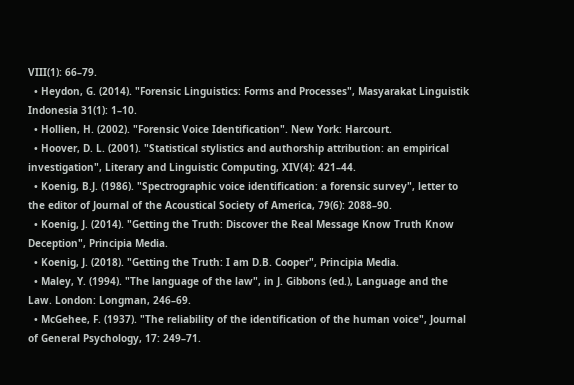VIII(1): 66–79.
  • Heydon, G. (2014). "Forensic Linguistics: Forms and Processes", Masyarakat Linguistik Indonesia 31(1): 1–10.
  • Hollien, H. (2002). "Forensic Voice Identification". New York: Harcourt.
  • Hoover, D. L. (2001). "Statistical stylistics and authorship attribution: an empirical investigation", Literary and Linguistic Computing, XIV(4): 421–44.
  • Koenig, B.J. (1986). "Spectrographic voice identification: a forensic survey", letter to the editor of Journal of the Acoustical Society of America, 79(6): 2088–90.
  • Koenig, J. (2014). "Getting the Truth: Discover the Real Message Know Truth Know Deception", Principia Media.
  • Koenig, J. (2018). "Getting the Truth: I am D.B. Cooper", Principia Media.
  • Maley, Y. (1994). "The language of the law", in J. Gibbons (ed.), Language and the Law. London: Longman, 246–69.
  • McGehee, F. (1937). "The reliability of the identification of the human voice", Journal of General Psychology, 17: 249–71.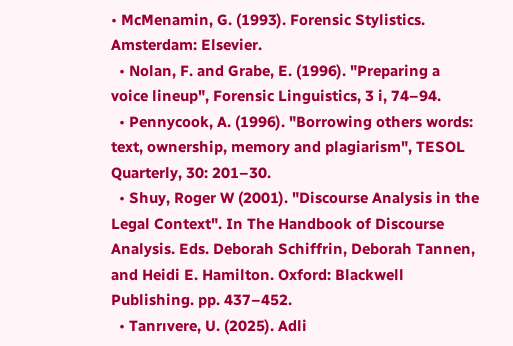• McMenamin, G. (1993). Forensic Stylistics. Amsterdam: Elsevier.
  • Nolan, F. and Grabe, E. (1996). "Preparing a voice lineup", Forensic Linguistics, 3 i, 74–94.
  • Pennycook, A. (1996). "Borrowing others words: text, ownership, memory and plagiarism", TESOL Quarterly, 30: 201–30.
  • Shuy, Roger W (2001). "Discourse Analysis in the Legal Context". In The Handbook of Discourse Analysis. Eds. Deborah Schiffrin, Deborah Tannen, and Heidi E. Hamilton. Oxford: Blackwell Publishing. pp. 437–452.
  • Tanrıvere, U. (2025). Adli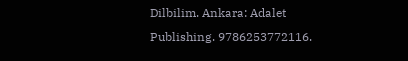Dilbilim. Ankara: Adalet Publishing. 9786253772116.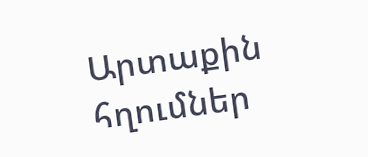Արտաքին հղումներ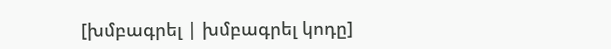[խմբագրել | խմբագրել կոդը]